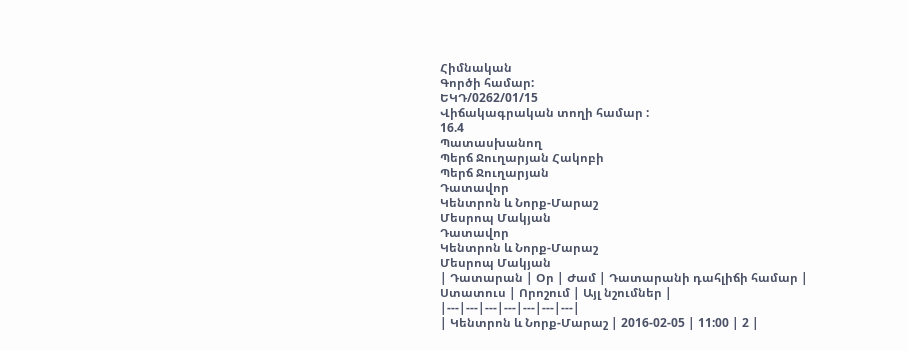Հիմնական
Գործի համար:
ԵԿԴ/0262/01/15
Վիճակագրական տողի համար :
16.4
Պատասխանող
Պերճ Ջուղարյան Հակոբի
Պերճ Ջուղարյան
Դատավոր
Կենտրոն և Նորք-Մարաշ
Մեսրոպ Մակյան
Դատավոր
Կենտրոն և Նորք-Մարաշ
Մեսրոպ Մակյան
| Դատարան | Օր | Ժամ | Դատարանի դահլիճի համար | Ստատուս | Որոշում | Այլ նշումներ |
|---|---|---|---|---|---|---|
| Կենտրոն և Նորք-Մարաշ | 2016-02-05 | 11:00 | 2 |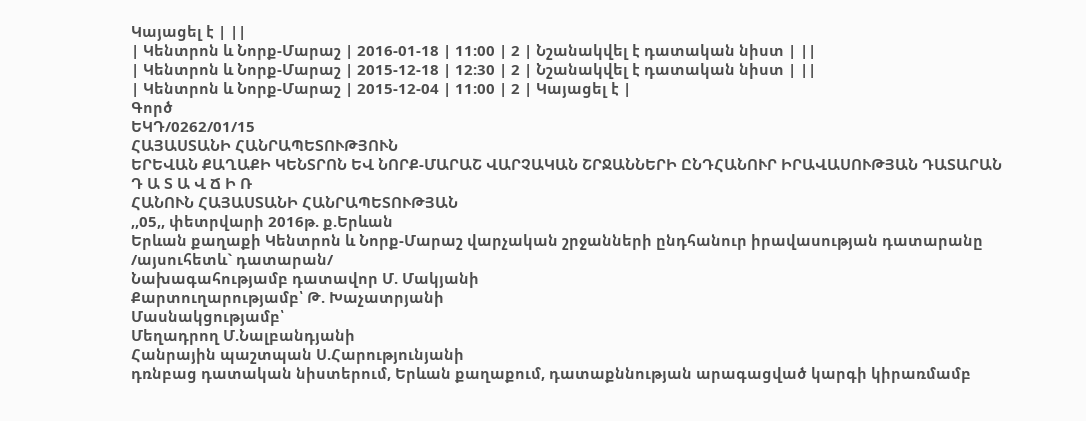Կայացել է | ||
| Կենտրոն և Նորք-Մարաշ | 2016-01-18 | 11:00 | 2 | Նշանակվել է դատական նիստ | ||
| Կենտրոն և Նորք-Մարաշ | 2015-12-18 | 12:30 | 2 | Նշանակվել է դատական նիստ | ||
| Կենտրոն և Նորք-Մարաշ | 2015-12-04 | 11:00 | 2 | Կայացել է |
Գործ
ԵԿԴ/0262/01/15
ՀԱՅԱՍՏԱՆԻ ՀԱՆՐԱՊԵՏՈՒԹՅՈՒՆ
ԵՐԵՎԱՆ ՔԱՂԱՔԻ ԿԵՆՏՐՈՆ ԵՎ ՆՈՐՔ-ՄԱՐԱՇ ՎԱՐՉԱԿԱՆ ՇՐՋԱՆՆԵՐԻ ԸՆԴՀԱՆՈՒՐ ԻՐԱՎԱՍՈՒԹՅԱՆ ԴԱՏԱՐԱՆ
Դ Ա Տ Ա Վ Ճ Ի Ռ
ՀԱՆՈՒՆ ՀԱՅԱՍՏԱՆԻ ՀԱՆՐԱՊԵՏՈՒԹՅԱՆ
,,05,, փետրվարի 2016թ. ք.Երևան
Երևան քաղաքի Կենտրոն և Նորք-Մարաշ վարչական շրջանների ընդհանուր իրավասության դատարանը
/այսուհետև` դատարան/
Նախագահությամբ դատավոր Մ. Մակյանի
Քարտուղարությամբ՝ Թ. Խաչատրյանի
Մասնակցությամբ՝
Մեղադրող Մ.Նալբանդյանի
Հանրային պաշտպան Ս.Հարությունյանի
դռնբաց դատական նիստերում, Երևան քաղաքում, դատաքննության արագացված կարգի կիրառմամբ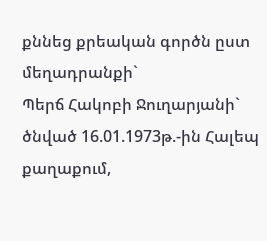քննեց քրեական գործն ըստ մեղադրանքի`
Պերճ Հակոբի Ջուղարյանի` ծնված 16.01.1973թ.-ին Հալեպ քաղաքում,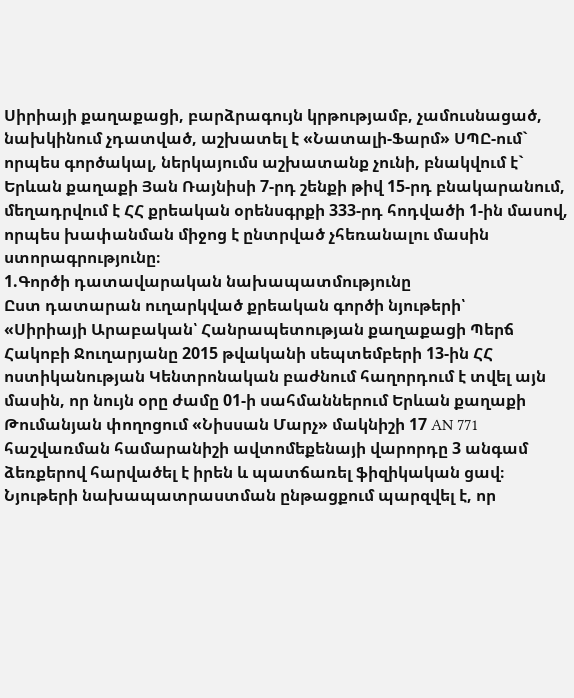Սիրիայի քաղաքացի, բարձրագույն կրթությամբ, չամուսնացած, նախկինում չդատված, աշխատել է «Նատալի-Ֆարմ» ՍՊԸ-ում` որպես գործակալ, ներկայումս աշխատանք չունի, բնակվում է` Երևան քաղաքի Յան Ռայնիսի 7-րդ շենքի թիվ 15-րդ բնակարանում, մեղադրվում է ՀՀ քրեական օրենսգրքի 333-րդ հոդվածի 1-ին մասով, որպես խափանման միջոց է ընտրված չհեռանալու մասին ստորագրությունը։
1.Գործի դատավարական նախապատմությունը
Ըստ դատարան ուղարկված քրեական գործի նյութերի՝
«Սիրիայի Արաբական՝ Հանրապետության քաղաքացի Պերճ Հակոբի Ջուղարյանը 2015 թվականի սեպտեմբերի 13-ին ՀՀ ոստիկանության Կենտրոնական բաժնում հաղորդում է տվել այն մասին, որ նույն օրը ժամը 01-ի սահմաններում Երևան քաղաքի Թումանյան փողոցում «Նիսսան Մարչ» մակնիշի 17 AN 771 հաշվառման համարանիշի ավտոմեքենայի վարորդը 3 անգամ ձեռքերով հարվածել է իրեն և պատճառել ֆիզիկական ցավ։
Նյութերի նախապատրաստման ընթացքում պարզվել է, որ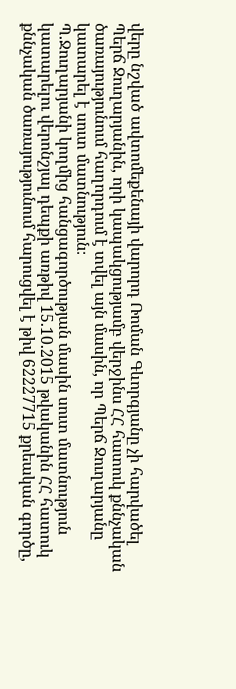վերը նշված ավտոմեքենայի վարորդ Ռոման Գևորգյանը չի հարվածել Պերճ Ջուղարյանին, որի կապակցությամբ վերջինս ՀՀ հատուկ քննչական ծառայությունում հաղորդում է տվել այն մասին, որ Պերճ Ջուղարյանը կատարել է սուտ մատնություն։
Պ.Ջուղարյանի կողմից հանցագործության մասին սուտ մատնություն կատարելու վերոնշյալ դեպքի առթիվ 15.10.2015 թվականին ՀՀ հատուկ քննչական ծառայությունում հարուցվել է թիվ 62227715 քրեական գործը,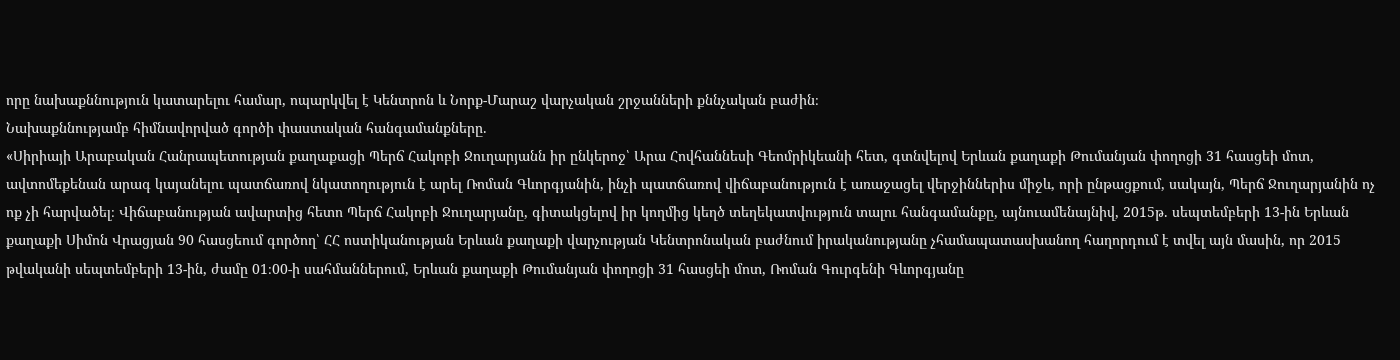որը նախաքննություն կատարելու համար, ոպարկվել է Կենտրոն և Նորք-Մարաշ վարչական շրջանների քննչական բաժին։
Նախաքննությամբ հիմնավորված գործի փաստական հանգամանքները.
«Սիրիայի Արաբական Հանրապետության քաղաքացի Պերճ Հակոբի Ջուղարյանն իր ընկերոջ՝ Արա Հովհաննեսի Գեոմրիկեանի հետ, գտնվելով Երևան քաղաքի Թումանյան փողոցի 31 հասցեի մոտ, ավտոմեքենան արագ կայանելու պատճառով նկատողություն է արել Ռոման Գևորգյանին, ինչի պատճառով վիճաբանություն է առաջացել վերջիններիս միջև, որի ընթացքում, սակայն, Պերճ Ջուղարյանին ոչ ոք չի հարվածել։ Վիճաբանության ավարտից հետո Պերճ Հակոբի Ջուղարյանը, գիտակցելով իր կողմից կեղծ տեղեկատվություն տալու հանգամանքը, այնուամենայնիվ, 2015թ. սեպտեմբերի 13-ին Երևան քաղաքի Սիմոն Վրացյան 90 հասցեում գործող՝ ՀՀ ոստիկանության Երևան քաղաքի վարչության Կենտրոնական բաժնում իրականությանը չհամապատասխանող հաղորդում է տվել այն մասին, որ 2015 թվականի սեպտեմբերի 13-ին, ժամը 01։00-ի սահմաններում, Երևան քաղաքի Թումանյան փողոցի 31 հասցեի մոտ, Ռոման Գուրգենի Գևորգյանը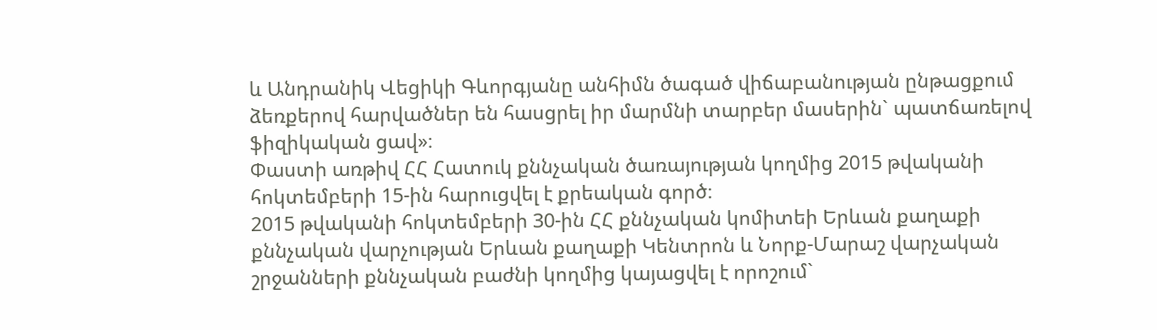և Անդրանիկ Վեցիկի Գևորգյանը անհիմն ծագած վիճաբանության ընթացքում ձեռքերով հարվածներ են հասցրել իր մարմնի տարբեր մասերին` պատճառելով ֆիզիկական ցավ»։
Փաստի առթիվ ՀՀ Հատուկ քննչական ծառայության կողմից 2015 թվականի հոկտեմբերի 15-ին հարուցվել է քրեական գործ։
2015 թվականի հոկտեմբերի 30-ին ՀՀ քննչական կոմիտեի Երևան քաղաքի քննչական վարչության Երևան քաղաքի Կենտրոն և Նորք-Մարաշ վարչական շրջանների քննչական բաժնի կողմից կայացվել է որոշում`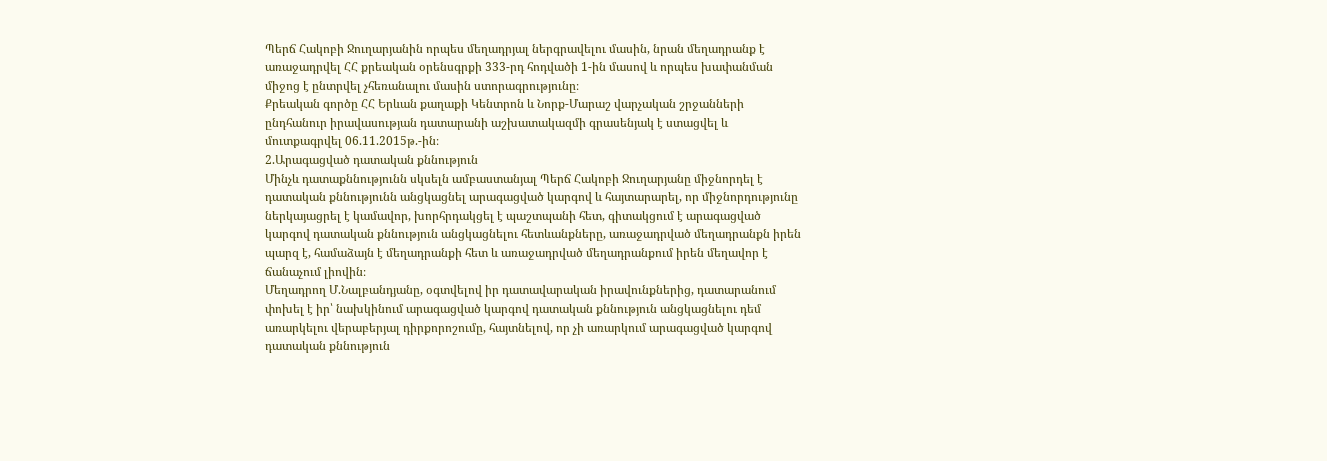Պերճ Հակոբի Ջուղարյանին որպես մեղադրյալ ներգրավելու մասին, նրան մեղադրանք է առաջադրվել ՀՀ քրեական օրենսգրքի 333-րդ հոդվածի 1-ին մասով և որպես խափանման միջոց է ընտրվել չհեռանալու մասին ստորագրությունը։
Քրեական գործը ՀՀ Երևան քաղաքի Կենտրոն և Նորք-Մարաշ վարչական շրջանների ընդհանուր իրավասության դատարանի աշխատակազմի գրասենյակ է ստացվել և մուտքագրվել 06.11.2015թ.-ին։
2.Արագացված դատական քննություն
Մինչև դատաքննությունն սկսելն ամբաստանյալ Պերճ Հակոբի Ջուղարյանը միջնորդել է դատական քննությունն անցկացնել արագացված կարգով և հայտարարել, որ միջնորդությունը ներկայացրել է կամավոր, խորհրդակցել է պաշտպանի հետ, գիտակցում է արագացված կարգով դատական քննություն անցկացնելու հետևանքները, առաջադրված մեղադրանքն իրեն պարզ է, համաձայն է մեղադրանքի հետ և առաջադրված մեղադրանքում իրեն մեղավոր է ճանաչում լիովին։
Մեղադրող Մ.Նալբանդյանը, օգտվելով իր դատավարական իրավունքներից, դատարանում փոխել է իր՝ նախկինում արագացված կարգով դատական քննություն անցկացնելու դեմ առարկելու վերաբերյալ դիրքորոշումը, հայտնելով, որ չի առարկում արագացված կարգով դատական քննություն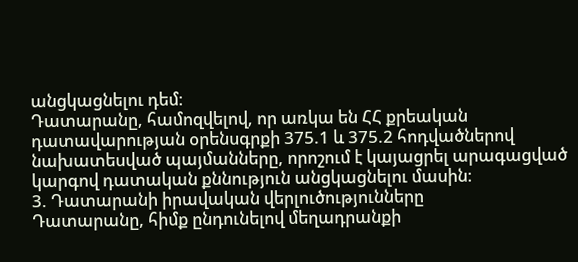անցկացնելու դեմ։
Դատարանը, համոզվելով, որ առկա են ՀՀ քրեական դատավարության օրենսգրքի 375.1 և 375.2 հոդվածներով նախատեսված պայմանները, որոշում է կայացրել արագացված կարգով դատական քննություն անցկացնելու մասին։
3. Դատարանի իրավական վերլուծությունները
Դատարանը, հիմք ընդունելով մեղադրանքի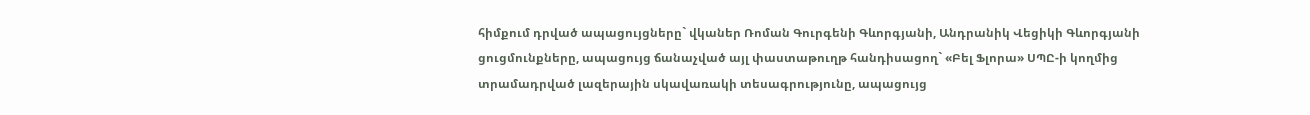հիմքում դրված ապացույցները` վկաներ Ռոման Գուրգենի Գևորգյանի, Անդրանիկ Վեցիկի Գևորգյանի ցուցմունքները, ապացույց ճանաչված այլ փաստաթուղթ հանդիսացող` «Բել Ֆլորա» ՍՊԸ-ի կողմից տրամադրված լազերային սկավառակի տեսագրությունը, ապացույց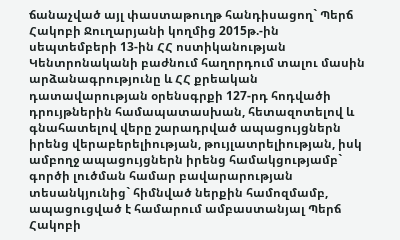ճանաչված այլ փաստաթուղթ հանդիսացող` Պերճ Հակոբի Ջուղարյանի կողմից 2015թ.-ին սեպտեմբերի 13-ին ՀՀ ոստիկանության Կենտրոնականի բաժնում հաղորդում տալու մասին արձանագրությունը և ՀՀ քրեական դատավարության օրենսգրքի 127-րդ հոդվածի դրույթներին համապատասխան, հետազոտելով և գնահատելով վերը շարադրված ապացույցներն իրենց վերաբերելիության, թույլատրելիության, իսկ ամբողջ ապացույցներն իրենց համակցությամբ` գործի լուծման համար բավարարության տեսանկյունից` հիմնված ներքին համոզմամբ, ապացուցված է համարում ամբաստանյալ Պերճ Հակոբի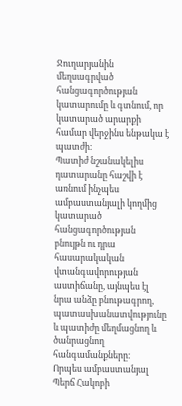Ջուղարյանին մեղսագրված հանցագործության կատարումը և գտնում, որ կատարած արարքի համար վերջինս ենթակա է պատժի։
Պատիժ նշանակելիս դատարանը հաշվի է առնում ինչպես ամբաստանյալի կողմից կատարած հանցագործության բնույթն ու դրա հասարակական վտանգավորության աստիճանը, այնպես էլ նրա անձը բնութագրող, պատասխանատվությունը և պատիժը մեղմացնող և ծանրացնող հանգամանքները։
Որպես ամբաստանյալ Պերճ Հակոբի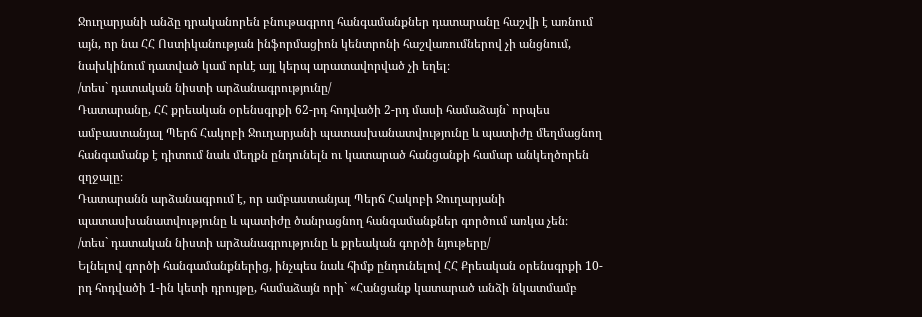Ջուղարյանի անձը դրականորեն բնութագրող հանգամանքներ դատարանը հաշվի է առնում այն, որ նա ՀՀ Ոստիկանության ինֆորմացիոն կենտրոնի հաշվառումներով չի անցնում, նախկինում դատված կամ որևէ այլ կերպ արատավորված չի եղել։
/տես` դատական նիստի արձանագրությունը/
Դատարանը, ՀՀ քրեական օրենսգրքի 62-րդ հոդվածի 2-րդ մասի համաձայն` որպես ամբաստանյալ Պերճ Հակոբի Ջուղարյանի պատասխանատվությունը և պատիժը մեղմացնող հանգամանք է դիտում նաև մեղքն ընդունելն ու կատարած հանցանքի համար անկեղծորեն զղջալը։
Դատարանն արձանագրում է, որ ամբաստանյալ Պերճ Հակոբի Ջուղարյանի պատասխանատվությունը և պատիժը ծանրացնող հանգամանքներ գործում առկա չեն։
/տես` դատական նիստի արձանագրությունը և քրեական գործի նյութերը/
Ելնելով գործի հանգամանքներից, ինչպես նաև հիմք ընդունելով ՀՀ Քրեական օրենսգրքի 10-րդ հոդվածի 1-ին կետի դրույթը, համաձայն որի` «Հանցանք կատարած անձի նկատմամբ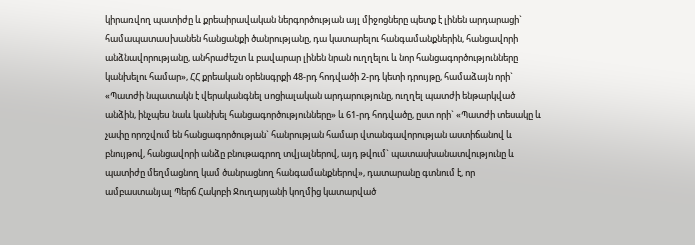կիրառվող պատիժը և քրեաիրավական ներգործության այլ միջոցները պետք է լինեն արդարացի` համապատաuխանեն հանցանքի ծանրությանը, դա կատարելու հանգամանքներին, հանցավորի անձնավորությանը, անհրաժեշտ և բավարար լինեն նրան ուղղելու և նոր հանցագործությունները կանխելու համար», ՀՀ քրեական օրենսգրքի 48-րդ հոդվածի 2-րդ կետի դրույթը, համաձայն որի` «Պատժի նպատակն է վերականգնել uոցիալական արդարությունը, ուղղել պատժի ենթարկված անձին, ինչպեu նաև կանխել հանցագործությունները» և 61-րդ հոդվածը, ըստ որի` «Պատժի տեսակը և չափը որոշվում են հանցագործության` հանրության համար վտանգավորության աստիճանով և բնույթով, հանցավորի անձը բնութագրող տվյալներով, այդ թվում` պատասխանատվությունը և պատիժը մեղմացնող կամ ծանրացնող հանգամանքներով», դատարանը գտնում է, որ ամբաստանյալ Պերճ Հակոբի Ջուղարյանի կողմից կատարված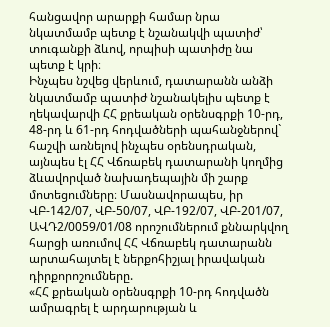հանցավոր արարքի համար նրա նկատմամբ պետք է նշանակվի պատիժ՝ տուգանքի ձևով, որպիսի պատիժը նա պետք է կրի։
Ինչպես նշվեց վերևում, դատարանն անձի նկատմամբ պատիժ նշանակելիս պետք է ղեկավարվի ՀՀ քրեական օրենսգրքի 10-րդ, 48-րդ և 61-րդ հոդվածների պահանջներով` հաշվի առնելով ինչպես օրենսդրական, այնպես էլ ՀՀ Վճռաբեկ դատարանի կողմից ձևավորված նախադեպային մի շարք մոտեցումները։ Մասնավորապես, իր ՎԲ-142/07, ՎԲ-50/07, ՎԲ-192/07, ՎԲ-201/07, ԱՎԴ2/0059/01/08 որոշումներում քննարկվող հարցի առումով ՀՀ Վճռաբեկ դատարանն արտահայտել է ներքոհիշյալ իրավական դիրքորոշումները.
«ՀՀ քրեական օրենսգրքի 10-րդ հոդվածն ամրագրել է արդարության և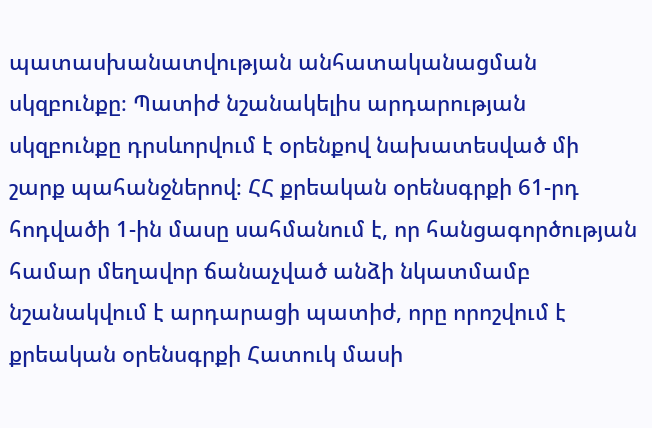պատասխանատվության անհատականացման սկզբունքը։ Պատիժ նշանակելիս արդարության սկզբունքը դրսևորվում է օրենքով նախատեսված մի շարք պահանջներով։ ՀՀ քրեական օրենսգրքի 61-րդ հոդվածի 1-ին մասը սահմանում է, որ հանցագործության համար մեղավոր ճանաչված անձի նկատմամբ նշանակվում է արդարացի պատիժ, որը որոշվում է քրեական օրենսգրքի Հատուկ մասի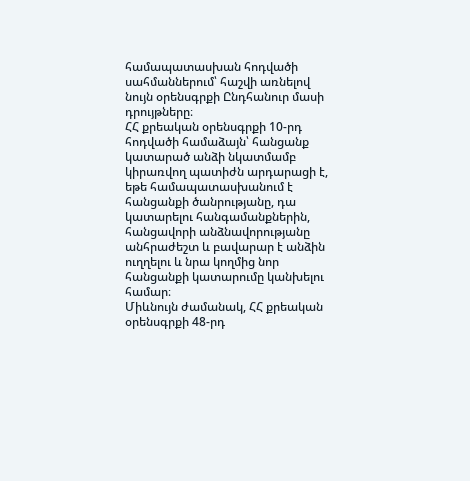համապատասխան հոդվածի սահմաններում՝ հաշվի առնելով նույն օրենսգրքի Ընդհանուր մասի դրույթները։
ՀՀ քրեական օրենսգրքի 10-րդ հոդվածի համաձայն՝ հանցանք կատարած անձի նկատմամբ կիրառվող պատիժն արդարացի է, եթե համապատասխանում է հանցանքի ծանրությանը, դա կատարելու հանգամանքներին, հանցավորի անձնավորությանը անհրաժեշտ և բավարար է անձին ուղղելու և նրա կողմից նոր հանցանքի կատարումը կանխելու համար։
Միևնույն ժամանակ, ՀՀ քրեական օրենսգրքի 48-րդ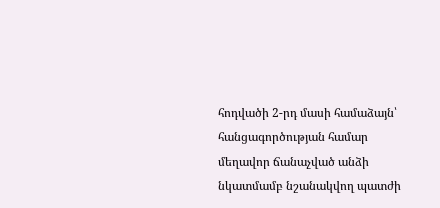հոդվածի 2-րդ մասի համաձայն՝ հանցագործության համար մեղավոր ճանաչված անձի նկատմամբ նշանակվող պատժի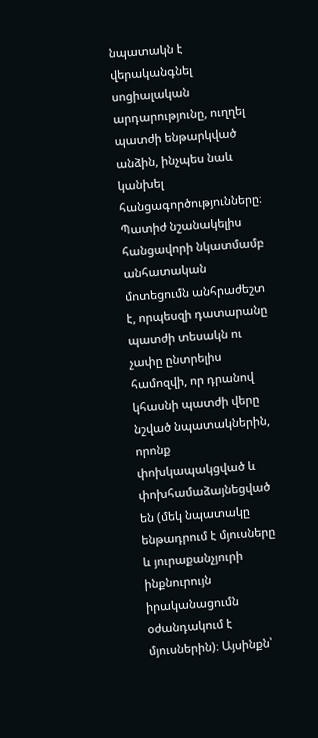նպատակն է վերականգնել սոցիալական արդարությունը, ուղղել պատժի ենթարկված անձին, ինչպես նաև կանխել հանցագործությունները։
Պատիժ նշանակելիս հանցավորի նկատմամբ անհատական մոտեցումն անհրաժեշտ է, որպեսզի դատարանը պատժի տեսակն ու չափը ընտրելիս համոզվի, որ դրանով կհասնի պատժի վերը նշված նպատակներին, որոնք փոխկապակցված և փոխհամաձայնեցված են (մեկ նպատակը ենթադրում է մյուսները և յուրաքանչյուրի ինքնուրույն իրականացումն օժանդակում է մյուսներին)։ Այսինքն՝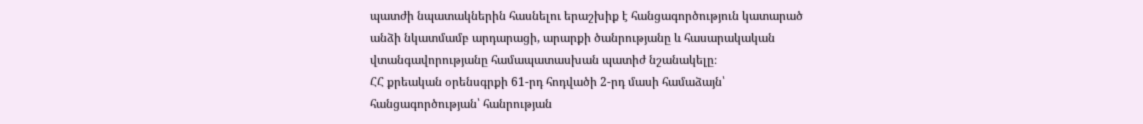պատժի նպատակներին հասնելու երաշխիք է հանցագործություն կատարած անձի նկատմամբ արդարացի, արարքի ծանրությանը և հասարակական վտանգավորությանը համապատասխան պատիժ նշանակելը։
ՀՀ քրեական օրենսգրքի 61-րդ հոդվածի 2-րդ մասի համաձայն՝ հանցագործության՝ հանրության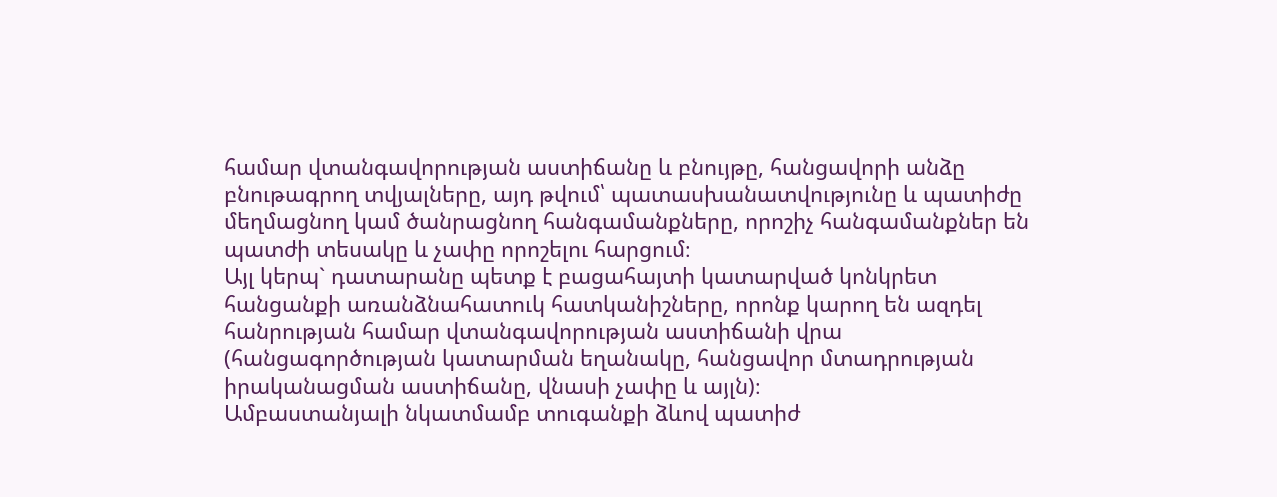համար վտանգավորության աստիճանը և բնույթը, հանցավորի անձը բնութագրող տվյալները, այդ թվում՝ պատասխանատվությունը և պատիժը մեղմացնող կամ ծանրացնող հանգամանքները, որոշիչ հանգամանքներ են պատժի տեսակը և չափը որոշելու հարցում։
Այլ կերպ` դատարանը պետք է բացահայտի կատարված կոնկրետ հանցանքի առանձնահատուկ հատկանիշները, որոնք կարող են ազդել հանրության համար վտանգավորության աստիճանի վրա (հանցագործության կատարման եղանակը, հանցավոր մտադրության իրականացման աստիճանը, վնասի չափը և այլն)։
Ամբաստանյալի նկատմամբ տուգանքի ձևով պատիժ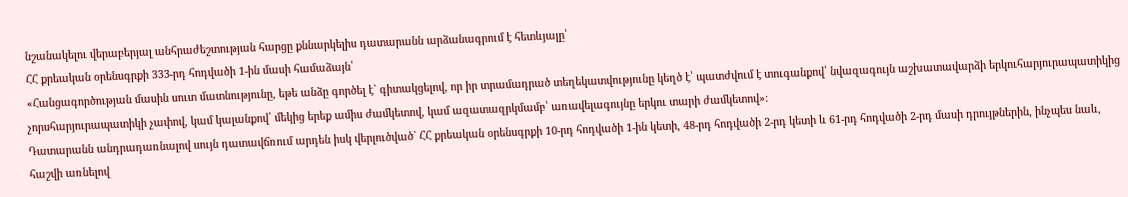նշանակելու վերաբերյալ անհրաժեշտության հարցը քննարկելիս դատարանն արձանագրում է հետևյալը՝
ՀՀ քրեական օրենսգրքի 333-րդ հոդվածի 1-ին մասի համաձայն՝
«Հանցագործության մասին սուտ մատնությունը, եթե անձը գործել է` գիտակցելով, որ իր տրամադրած տեղեկատվությունը կեղծ է՝ պատժվում է տուգանքով՝ նվազագույն աշխատավարձի երկուհարյուրապատիկից չորսհարյուրապատիկի չափով, կամ կալանքով՝ մեկից երեք ամիս ժամկետով, կամ ազատազրկմամբ՝ առավելագույնը երկու տարի ժամկետով»։
Դատարանն անդրադառնալով սույն դատավճռում արդեն իսկ վերլուծված` ՀՀ քրեական օրենսգրքի 10-րդ հոդվածի 1-ին կետի, 48-րդ հոդվածի 2-րդ կետի և 61-րդ հոդվածի 2-րդ մասի դրույթներին, ինչպես նաև, հաշվի առնելով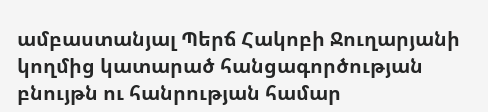ամբաստանյալ Պերճ Հակոբի Ջուղարյանի կողմից կատարած հանցագործության բնույթն ու հանրության համար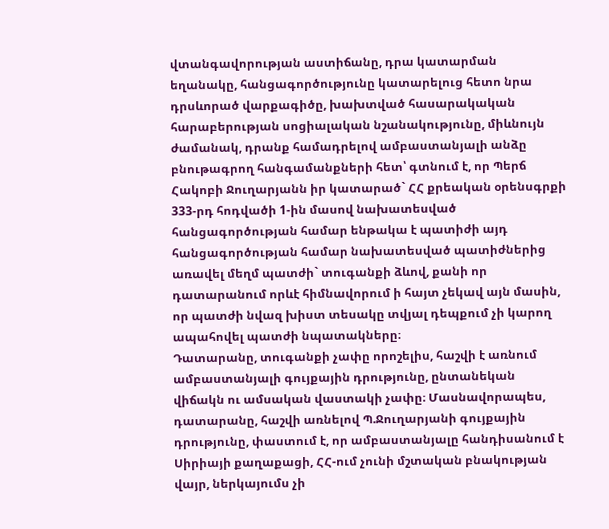վտանգավորության աստիճանը, դրա կատարման եղանակը, հանցագործությունը կատարելուց հետո նրա դրսևորած վարքագիծը, խախտված հասարակական հարաբերության սոցիալական նշանակությունը, միևնույն ժամանակ, դրանք համադրելով ամբաստանյալի անձը բնութագրող հանգամանքների հետ՝ գտնում է, որ Պերճ Հակոբի Ջուղարյանն իր կատարած` ՀՀ քրեական օրենսգրքի 333-րդ հոդվածի 1-ին մասով նախատեսված հանցագործության համար ենթակա է պատիժի այդ հանցագործության համար նախատեսված պատիժներից առավել մեղմ պատժի` տուգանքի ձևով, քանի որ դատարանում որևէ հիմնավորում ի հայտ չեկավ այն մասին, որ պատժի նվազ խիստ տեսակը տվյալ դեպքում չի կարող ապահովել պատժի նպատակները։
Դատարանը, տուգանքի չափը որոշելիս, հաշվի է առնում ամբաստանյալի գույքային դրությունը, ընտանեկան վիճակն ու ամսական վաստակի չափը։ Մասնավորապես, դատարանը, հաշվի առնելով Պ.Ջուղարյանի գույքային դրությունը, փաստում է, որ ամբաստանյալը հանդիսանում է Սիրիայի քաղաքացի, ՀՀ-ում չունի մշտական բնակության վայր, ներկայումս չի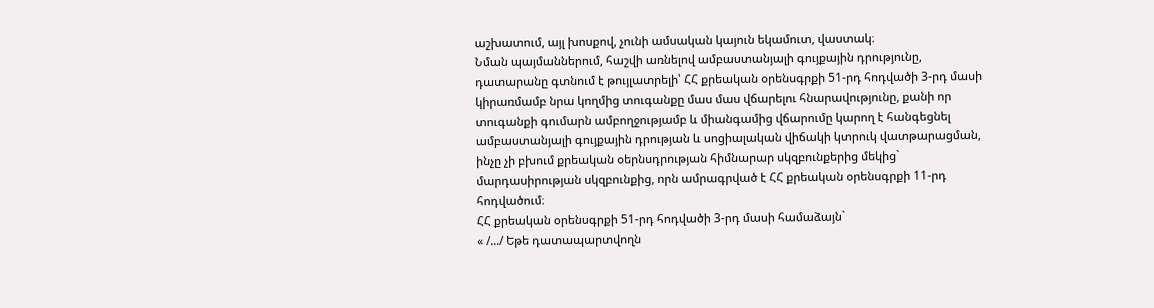աշխատում, այլ խոսքով, չունի ամսական կայուն եկամուտ, վաստակ։
Նման պայմաններում, հաշվի առնելով ամբաստանյալի գույքային դրությունը, դատարանը գտնում է թույլատրելի՝ ՀՀ քրեական օրենսգրքի 51-րդ հոդվածի 3-րդ մասի կիրառմամբ նրա կողմից տուգանքը մաս մաս վճարելու հնարավությունը, քանի որ տուգանքի գումարն ամբողջությամբ և միանգամից վճարումը կարող է հանգեցնել ամբաստանյալի գույքային դրության և սոցիալական վիճակի կտրուկ վատթարացման, ինչը չի բխում քրեական օերնսդրության հիմնարար սկզբունքերից մեկից` մարդասիրության սկզբունքից, որն ամրագրված է ՀՀ քրեական օրենսգրքի 11-րդ հոդվածում։
ՀՀ քրեական օրենսգրքի 51-րդ հոդվածի 3-րդ մասի համաձայն`
« /.../ Եթե դատապարտվողն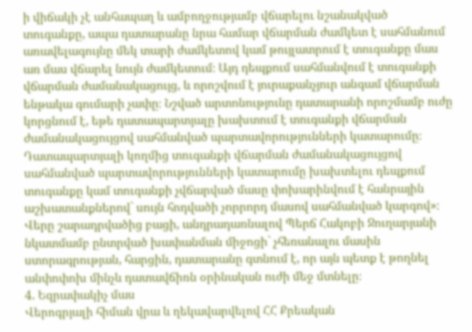ի վիճակի չէ անհապաղ և ամբողջությամբ վճարելու նշանակված տուգանքը, ապա դատարանը նրա համար վճարման ժամկետ է սահմանում առավելագույնը մեկ տարի ժամկետով կամ թույլատրում է տուգանքը մաս առ մաս վճարել նույն ժամկետում։ Այդ դեպքում սահմանվում է տուգանքի վճարման ժամանակացույց, և որոշվում է յուրաքանչյուր անգամ վճարման ենթակա գումարի չափը։ Նշված արտոնությունը դատարանի որոշմամբ ուժը կորցնում է, եթե դատապարտյալը խախտում է տուգանքի վճարման ժամանակացույցով սահմանված պարտավորությունների կատարումը։ Դատապարտյալի կողմից տուգանքի վճարման ժամանակացույցով սահմանված պարտավորությունների կատարումը խախտելու դեպքում տուգանքը կամ տուգանքի չվճարված մասը փոխարինվում է հանրային աշխատանքներով` սույն հոդվածի չորրորդ մասով սահմանված կարգով»։
Վերը շարադրվածից բացի, անդրադառնալով Պերճ Հակոբի Ջուղարյանի նկատմամբ ընտրված խափանման միջոցի` չհեռանալու մասին ստորագրության, հարցին, դատարանը գտնում է, որ այն պետք է թողնել անփոփոխ մինչև դատավճիռն օրինական ուժի մեջ մտնելը։
4. Եզրափակիչ մաս
Վերոգրյալի հիման վրա և ղեկավարվելով ՀՀ Քրեական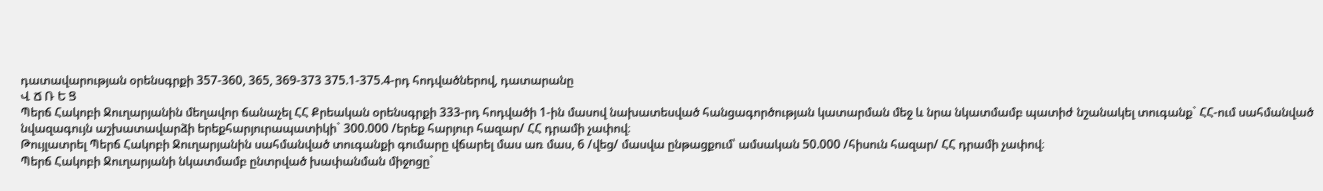դատավարության օրենսգրքի 357-360, 365, 369-373 375.1-375.4-րդ հոդվածներով, դատարանը
Վ Ճ Ռ Ե Ց
Պերճ Հակոբի Ջուղարյանին մեղավոր ճանաչել ՀՀ Քրեական օրենսգրքի 333-րդ հոդվածի 1-ին մասով նախատեսված հանցագործության կատարման մեջ և նրա նկատմամբ պատիժ նշանակել տուգանք` ՀՀ-ում սահմանված նվազագույն աշխատավարձի երեքհարյուրապատիկի` 300.000 /երեք հարյուր հազար/ ՀՀ դրամի չափով։
Թույլատրել Պերճ Հակոբի Ջուղարյանին սահմանված տուգանքի գումարը վճարել մաս առ մաս, 6 /վեց/ մասվա ընթացքում՝ ամսական 50.000 /հիսուն հազար/ ՀՀ դրամի չափով։
Պերճ Հակոբի Ջուղարյանի նկատմամբ ընտրված խափանման միջոցը`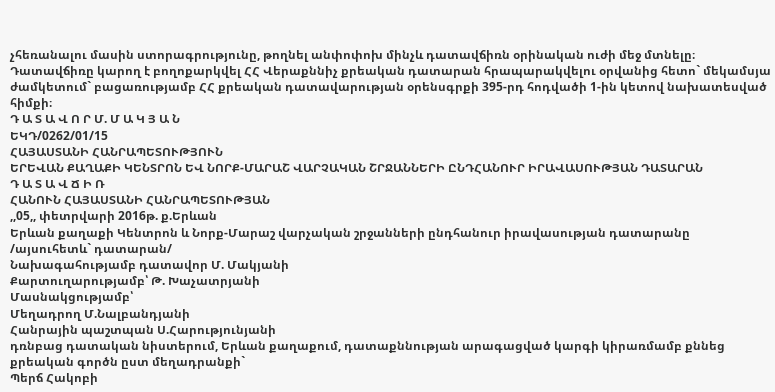չհեռանալու մասին ստորագրությունը, թողնել անփոփոխ մինչև դատավճիռն օրինական ուժի մեջ մտնելը։
Դատավճիռը կարող է բողոքարկվել ՀՀ Վերաքննիչ քրեական դատարան հրապարակվելու օրվանից հետո` մեկամսյա ժամկետում` բացառությամբ ՀՀ քրեական դատավարության օրենսգրքի 395-րդ հոդվածի 1-ին կետով նախատեսված հիմքի։
Դ Ա Տ Ա Վ Ո Ր Մ. Մ Ա Կ Յ Ա Ն
ԵԿԴ/0262/01/15
ՀԱՅԱՍՏԱՆԻ ՀԱՆՐԱՊԵՏՈՒԹՅՈՒՆ
ԵՐԵՎԱՆ ՔԱՂԱՔԻ ԿԵՆՏՐՈՆ ԵՎ ՆՈՐՔ-ՄԱՐԱՇ ՎԱՐՉԱԿԱՆ ՇՐՋԱՆՆԵՐԻ ԸՆԴՀԱՆՈՒՐ ԻՐԱՎԱՍՈՒԹՅԱՆ ԴԱՏԱՐԱՆ
Դ Ա Տ Ա Վ Ճ Ի Ռ
ՀԱՆՈՒՆ ՀԱՅԱՍՏԱՆԻ ՀԱՆՐԱՊԵՏՈՒԹՅԱՆ
,,05,, փետրվարի 2016թ. ք.Երևան
Երևան քաղաքի Կենտրոն և Նորք-Մարաշ վարչական շրջանների ընդհանուր իրավասության դատարանը
/այսուհետև` դատարան/
Նախագահությամբ դատավոր Մ. Մակյանի
Քարտուղարությամբ՝ Թ. Խաչատրյանի
Մասնակցությամբ՝
Մեղադրող Մ.Նալբանդյանի
Հանրային պաշտպան Ս.Հարությունյանի
դռնբաց դատական նիստերում, Երևան քաղաքում, դատաքննության արագացված կարգի կիրառմամբ քննեց քրեական գործն ըստ մեղադրանքի`
Պերճ Հակոբի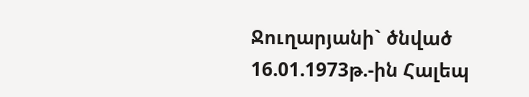Ջուղարյանի` ծնված 16.01.1973թ.-ին Հալեպ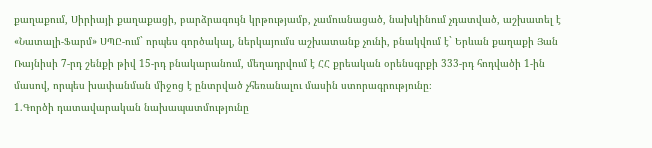քաղաքում, Սիրիայի քաղաքացի, բարձրագույն կրթությամբ, չամուսնացած, նախկինում չդատված, աշխատել է «Նատալի-Ֆարմ» ՍՊԸ-ում` որպես գործակալ, ներկայումս աշխատանք չունի, բնակվում է` Երևան քաղաքի Յան Ռայնիսի 7-րդ շենքի թիվ 15-րդ բնակարանում, մեղադրվում է ՀՀ քրեական օրենսգրքի 333-րդ հոդվածի 1-ին մասով, որպես խափանման միջոց է ընտրված չհեռանալու մասին ստորագրությունը։
1.Գործի դատավարական նախապատմությունը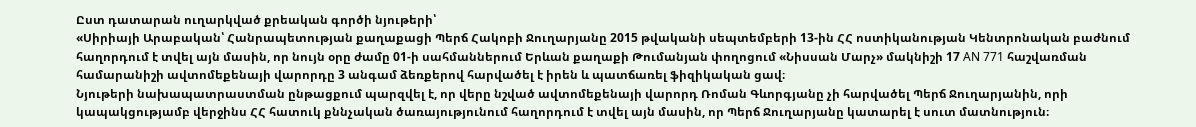Ըստ դատարան ուղարկված քրեական գործի նյութերի՝
«Սիրիայի Արաբական՝ Հանրապետության քաղաքացի Պերճ Հակոբի Ջուղարյանը 2015 թվականի սեպտեմբերի 13-ին ՀՀ ոստիկանության Կենտրոնական բաժնում հաղորդում է տվել այն մասին, որ նույն օրը ժամը 01-ի սահմաններում Երևան քաղաքի Թումանյան փողոցում «Նիսսան Մարչ» մակնիշի 17 AN 771 հաշվառման համարանիշի ավտոմեքենայի վարորդը 3 անգամ ձեռքերով հարվածել է իրեն և պատճառել ֆիզիկական ցավ։
Նյութերի նախապատրաստման ընթացքում պարզվել է, որ վերը նշված ավտոմեքենայի վարորդ Ռոման Գևորգյանը չի հարվածել Պերճ Ջուղարյանին, որի կապակցությամբ վերջինս ՀՀ հատուկ քննչական ծառայությունում հաղորդում է տվել այն մասին, որ Պերճ Ջուղարյանը կատարել է սուտ մատնություն։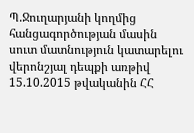Պ.Ջուղարյանի կողմից հանցագործության մասին սուտ մատնություն կատարելու վերոնշյալ դեպքի առթիվ 15.10.2015 թվականին ՀՀ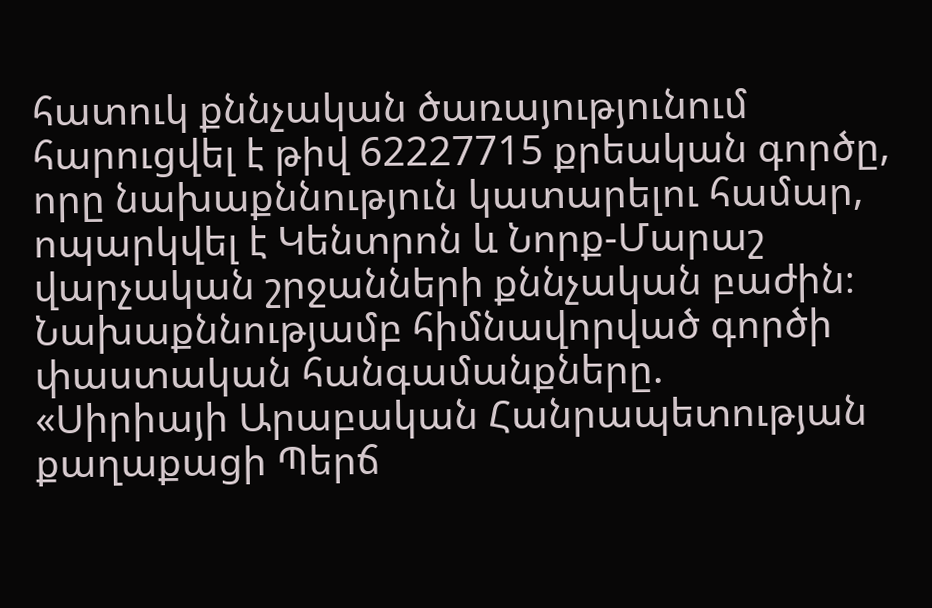հատուկ քննչական ծառայությունում հարուցվել է թիվ 62227715 քրեական գործը, որը նախաքննություն կատարելու համար, ոպարկվել է Կենտրոն և Նորք-Մարաշ վարչական շրջանների քննչական բաժին։
Նախաքննությամբ հիմնավորված գործի փաստական հանգամանքները.
«Սիրիայի Արաբական Հանրապետության քաղաքացի Պերճ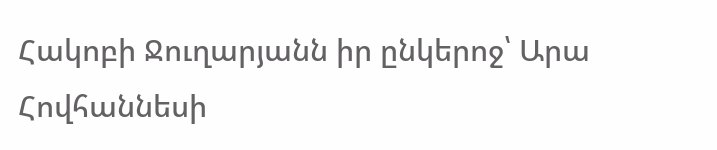Հակոբի Ջուղարյանն իր ընկերոջ՝ Արա Հովհաննեսի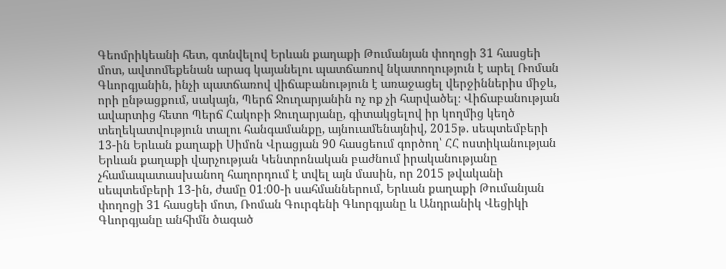Գեոմրիկեանի հետ, գտնվելով Երևան քաղաքի Թումանյան փողոցի 31 հասցեի մոտ, ավտոմեքենան արագ կայանելու պատճառով նկատողություն է արել Ռոման Գևորգյանին, ինչի պատճառով վիճաբանություն է առաջացել վերջիններիս միջև, որի ընթացքում, սակայն, Պերճ Ջուղարյանին ոչ ոք չի հարվածել։ Վիճաբանության ավարտից հետո Պերճ Հակոբի Ջուղարյանը, գիտակցելով իր կողմից կեղծ տեղեկատվություն տալու հանգամանքը, այնուամենայնիվ, 2015թ. սեպտեմբերի 13-ին Երևան քաղաքի Սիմոն Վրացյան 90 հասցեում գործող՝ ՀՀ ոստիկանության Երևան քաղաքի վարչության Կենտրոնական բաժնում իրականությանը չհամապատասխանող հաղորդում է տվել այն մասին, որ 2015 թվականի սեպտեմբերի 13-ին, ժամը 01։00-ի սահմաններում, Երևան քաղաքի Թումանյան փողոցի 31 հասցեի մոտ, Ռոման Գուրգենի Գևորգյանը և Անդրանիկ Վեցիկի Գևորգյանը անհիմն ծագած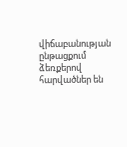վիճաբանության ընթացքում ձեռքերով հարվածներ են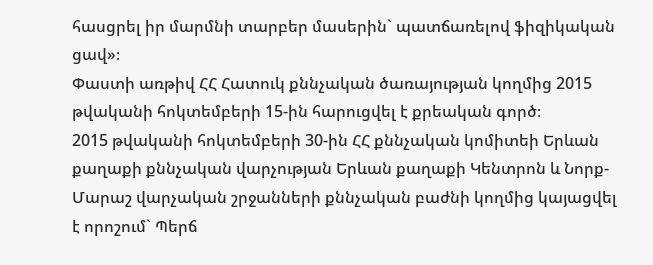հասցրել իր մարմնի տարբեր մասերին` պատճառելով ֆիզիկական ցավ»։
Փաստի առթիվ ՀՀ Հատուկ քննչական ծառայության կողմից 2015 թվականի հոկտեմբերի 15-ին հարուցվել է քրեական գործ։
2015 թվականի հոկտեմբերի 30-ին ՀՀ քննչական կոմիտեի Երևան քաղաքի քննչական վարչության Երևան քաղաքի Կենտրոն և Նորք-Մարաշ վարչական շրջանների քննչական բաժնի կողմից կայացվել է որոշում` Պերճ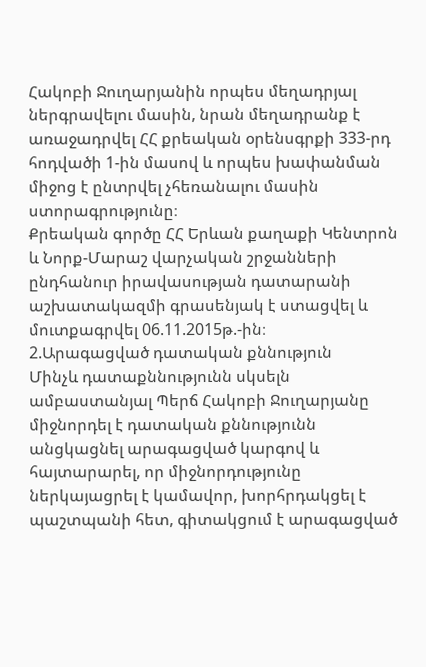Հակոբի Ջուղարյանին որպես մեղադրյալ ներգրավելու մասին, նրան մեղադրանք է առաջադրվել ՀՀ քրեական օրենսգրքի 333-րդ հոդվածի 1-ին մասով և որպես խափանման միջոց է ընտրվել չհեռանալու մասին ստորագրությունը։
Քրեական գործը ՀՀ Երևան քաղաքի Կենտրոն և Նորք-Մարաշ վարչական շրջանների ընդհանուր իրավասության դատարանի աշխատակազմի գրասենյակ է ստացվել և մուտքագրվել 06.11.2015թ.-ին։
2.Արագացված դատական քննություն
Մինչև դատաքննությունն սկսելն ամբաստանյալ Պերճ Հակոբի Ջուղարյանը միջնորդել է դատական քննությունն անցկացնել արագացված կարգով և հայտարարել, որ միջնորդությունը ներկայացրել է կամավոր, խորհրդակցել է պաշտպանի հետ, գիտակցում է արագացված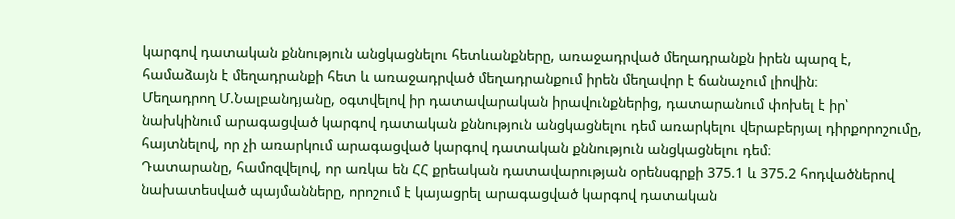կարգով դատական քննություն անցկացնելու հետևանքները, առաջադրված մեղադրանքն իրեն պարզ է, համաձայն է մեղադրանքի հետ և առաջադրված մեղադրանքում իրեն մեղավոր է ճանաչում լիովին։
Մեղադրող Մ.Նալբանդյանը, օգտվելով իր դատավարական իրավունքներից, դատարանում փոխել է իր՝ նախկինում արագացված կարգով դատական քննություն անցկացնելու դեմ առարկելու վերաբերյալ դիրքորոշումը, հայտնելով, որ չի առարկում արագացված կարգով դատական քննություն անցկացնելու դեմ։
Դատարանը, համոզվելով, որ առկա են ՀՀ քրեական դատավարության օրենսգրքի 375.1 և 375.2 հոդվածներով նախատեսված պայմանները, որոշում է կայացրել արագացված կարգով դատական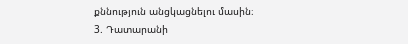քննություն անցկացնելու մասին։
3. Դատարանի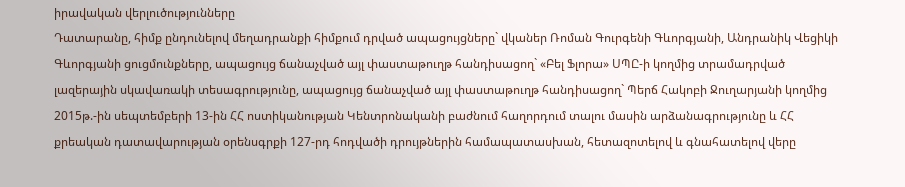իրավական վերլուծությունները
Դատարանը, հիմք ընդունելով մեղադրանքի հիմքում դրված ապացույցները` վկաներ Ռոման Գուրգենի Գևորգյանի, Անդրանիկ Վեցիկի Գևորգյանի ցուցմունքները, ապացույց ճանաչված այլ փաստաթուղթ հանդիսացող` «Բել Ֆլորա» ՍՊԸ-ի կողմից տրամադրված լազերային սկավառակի տեսագրությունը, ապացույց ճանաչված այլ փաստաթուղթ հանդիսացող` Պերճ Հակոբի Ջուղարյանի կողմից 2015թ.-ին սեպտեմբերի 13-ին ՀՀ ոստիկանության Կենտրոնականի բաժնում հաղորդում տալու մասին արձանագրությունը և ՀՀ քրեական դատավարության օրենսգրքի 127-րդ հոդվածի դրույթներին համապատասխան, հետազոտելով և գնահատելով վերը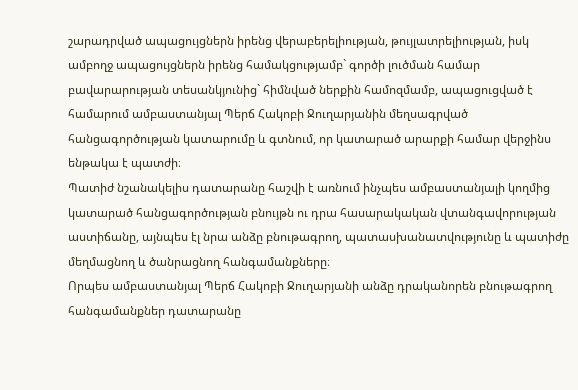շարադրված ապացույցներն իրենց վերաբերելիության, թույլատրելիության, իսկ ամբողջ ապացույցներն իրենց համակցությամբ` գործի լուծման համար բավարարության տեսանկյունից` հիմնված ներքին համոզմամբ, ապացուցված է համարում ամբաստանյալ Պերճ Հակոբի Ջուղարյանին մեղսագրված հանցագործության կատարումը և գտնում, որ կատարած արարքի համար վերջինս ենթակա է պատժի։
Պատիժ նշանակելիս դատարանը հաշվի է առնում ինչպես ամբաստանյալի կողմից կատարած հանցագործության բնույթն ու դրա հասարակական վտանգավորության աստիճանը, այնպես էլ նրա անձը բնութագրող, պատասխանատվությունը և պատիժը մեղմացնող և ծանրացնող հանգամանքները։
Որպես ամբաստանյալ Պերճ Հակոբի Ջուղարյանի անձը դրականորեն բնութագրող հանգամանքներ դատարանը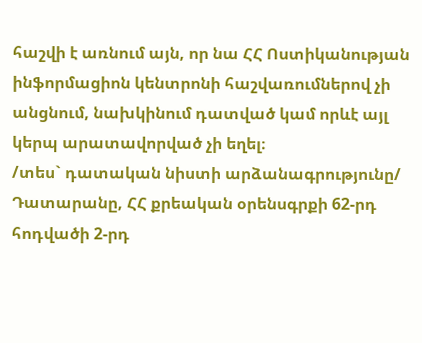հաշվի է առնում այն, որ նա ՀՀ Ոստիկանության ինֆորմացիոն կենտրոնի հաշվառումներով չի անցնում, նախկինում դատված կամ որևէ այլ կերպ արատավորված չի եղել։
/տես` դատական նիստի արձանագրությունը/
Դատարանը, ՀՀ քրեական օրենսգրքի 62-րդ հոդվածի 2-րդ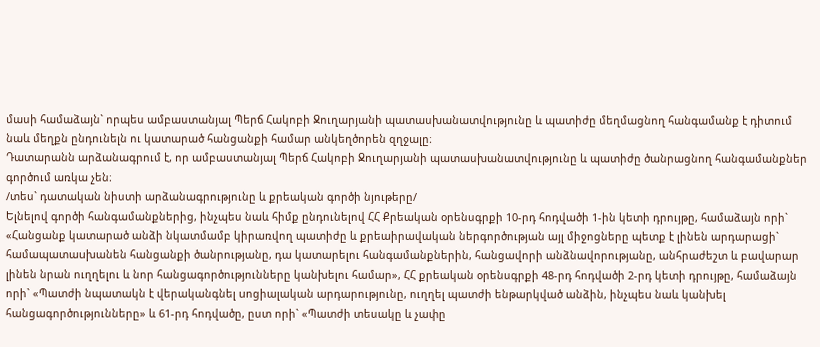մասի համաձայն` որպես ամբաստանյալ Պերճ Հակոբի Ջուղարյանի պատասխանատվությունը և պատիժը մեղմացնող հանգամանք է դիտում նաև մեղքն ընդունելն ու կատարած հանցանքի համար անկեղծորեն զղջալը։
Դատարանն արձանագրում է, որ ամբաստանյալ Պերճ Հակոբի Ջուղարյանի պատասխանատվությունը և պատիժը ծանրացնող հանգամանքներ գործում առկա չեն։
/տես` դատական նիստի արձանագրությունը և քրեական գործի նյութերը/
Ելնելով գործի հանգամանքներից, ինչպես նաև հիմք ընդունելով ՀՀ Քրեական օրենսգրքի 10-րդ հոդվածի 1-ին կետի դրույթը, համաձայն որի` «Հանցանք կատարած անձի նկատմամբ կիրառվող պատիժը և քրեաիրավական ներգործության այլ միջոցները պետք է լինեն արդարացի` համապատաuխանեն հանցանքի ծանրությանը, դա կատարելու հանգամանքներին, հանցավորի անձնավորությանը, անհրաժեշտ և բավարար լինեն նրան ուղղելու և նոր հանցագործությունները կանխելու համար», ՀՀ քրեական օրենսգրքի 48-րդ հոդվածի 2-րդ կետի դրույթը, համաձայն որի` «Պատժի նպատակն է վերականգնել uոցիալական արդարությունը, ուղղել պատժի ենթարկված անձին, ինչպեu նաև կանխել հանցագործությունները» և 61-րդ հոդվածը, ըստ որի` «Պատժի տեսակը և չափը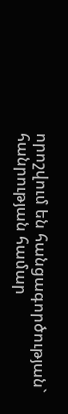որոշվում են հանցագործության` հանրության համար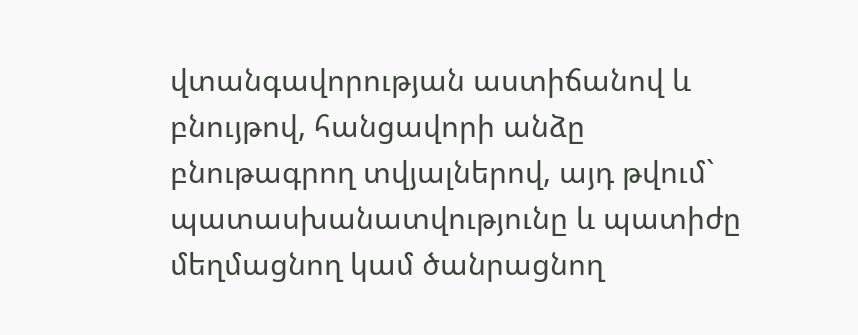վտանգավորության աստիճանով և բնույթով, հանցավորի անձը բնութագրող տվյալներով, այդ թվում` պատասխանատվությունը և պատիժը մեղմացնող կամ ծանրացնող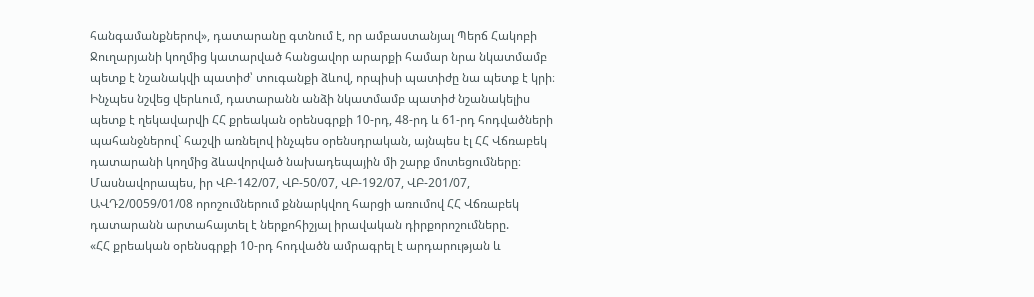հանգամանքներով», դատարանը գտնում է, որ ամբաստանյալ Պերճ Հակոբի Ջուղարյանի կողմից կատարված հանցավոր արարքի համար նրա նկատմամբ պետք է նշանակվի պատիժ՝ տուգանքի ձևով, որպիսի պատիժը նա պետք է կրի։
Ինչպես նշվեց վերևում, դատարանն անձի նկատմամբ պատիժ նշանակելիս պետք է ղեկավարվի ՀՀ քրեական օրենսգրքի 10-րդ, 48-րդ և 61-րդ հոդվածների պահանջներով` հաշվի առնելով ինչպես օրենսդրական, այնպես էլ ՀՀ Վճռաբեկ դատարանի կողմից ձևավորված նախադեպային մի շարք մոտեցումները։ Մասնավորապես, իր ՎԲ-142/07, ՎԲ-50/07, ՎԲ-192/07, ՎԲ-201/07, ԱՎԴ2/0059/01/08 որոշումներում քննարկվող հարցի առումով ՀՀ Վճռաբեկ դատարանն արտահայտել է ներքոհիշյալ իրավական դիրքորոշումները.
«ՀՀ քրեական օրենսգրքի 10-րդ հոդվածն ամրագրել է արդարության և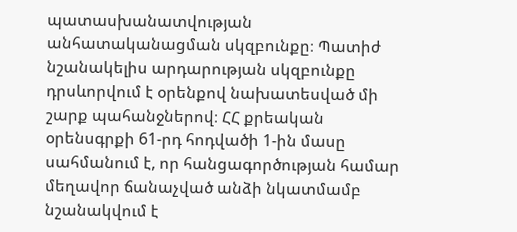պատասխանատվության անհատականացման սկզբունքը։ Պատիժ նշանակելիս արդարության սկզբունքը դրսևորվում է օրենքով նախատեսված մի շարք պահանջներով։ ՀՀ քրեական օրենսգրքի 61-րդ հոդվածի 1-ին մասը սահմանում է, որ հանցագործության համար մեղավոր ճանաչված անձի նկատմամբ նշանակվում է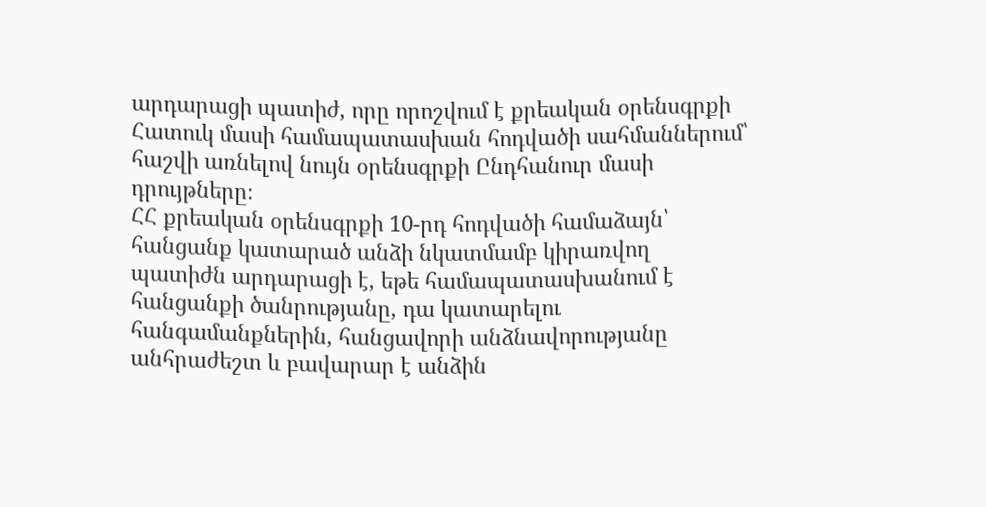արդարացի պատիժ, որը որոշվում է քրեական օրենսգրքի Հատուկ մասի համապատասխան հոդվածի սահմաններում՝ հաշվի առնելով նույն օրենսգրքի Ընդհանուր մասի դրույթները։
ՀՀ քրեական օրենսգրքի 10-րդ հոդվածի համաձայն՝ հանցանք կատարած անձի նկատմամբ կիրառվող պատիժն արդարացի է, եթե համապատասխանում է հանցանքի ծանրությանը, դա կատարելու հանգամանքներին, հանցավորի անձնավորությանը անհրաժեշտ և բավարար է անձին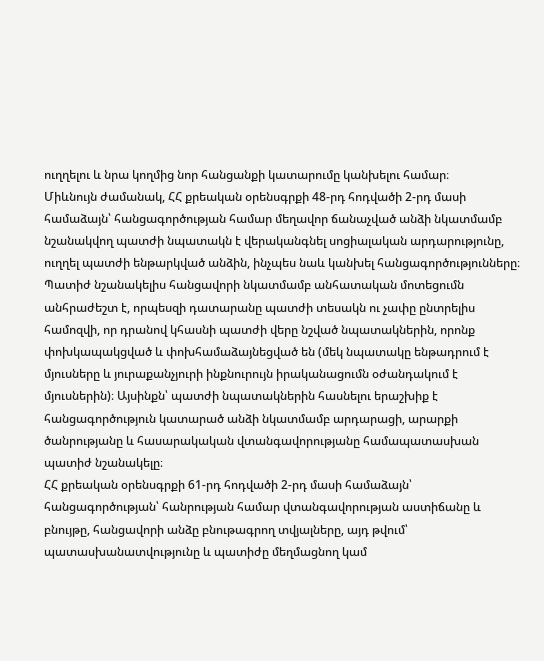ուղղելու և նրա կողմից նոր հանցանքի կատարումը կանխելու համար։
Միևնույն ժամանակ, ՀՀ քրեական օրենսգրքի 48-րդ հոդվածի 2-րդ մասի համաձայն՝ հանցագործության համար մեղավոր ճանաչված անձի նկատմամբ նշանակվող պատժի նպատակն է վերականգնել սոցիալական արդարությունը, ուղղել պատժի ենթարկված անձին, ինչպես նաև կանխել հանցագործությունները։
Պատիժ նշանակելիս հանցավորի նկատմամբ անհատական մոտեցումն անհրաժեշտ է, որպեսզի դատարանը պատժի տեսակն ու չափը ընտրելիս համոզվի, որ դրանով կհասնի պատժի վերը նշված նպատակներին, որոնք փոխկապակցված և փոխհամաձայնեցված են (մեկ նպատակը ենթադրում է մյուսները և յուրաքանչյուրի ինքնուրույն իրականացումն օժանդակում է մյուսներին)։ Այսինքն՝ պատժի նպատակներին հասնելու երաշխիք է հանցագործություն կատարած անձի նկատմամբ արդարացի, արարքի ծանրությանը և հասարակական վտանգավորությանը համապատասխան պատիժ նշանակելը։
ՀՀ քրեական օրենսգրքի 61-րդ հոդվածի 2-րդ մասի համաձայն՝ հանցագործության՝ հանրության համար վտանգավորության աստիճանը և բնույթը, հանցավորի անձը բնութագրող տվյալները, այդ թվում՝ պատասխանատվությունը և պատիժը մեղմացնող կամ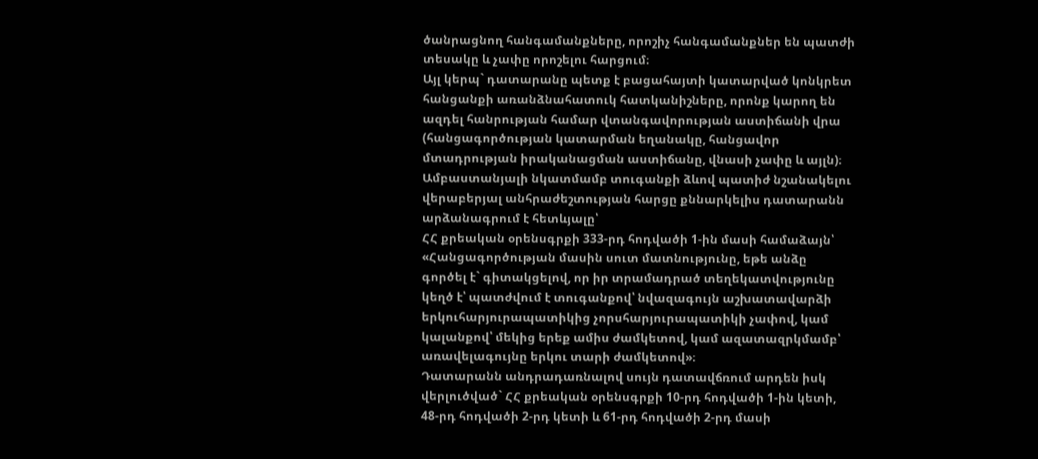ծանրացնող հանգամանքները, որոշիչ հանգամանքներ են պատժի տեսակը և չափը որոշելու հարցում։
Այլ կերպ` դատարանը պետք է բացահայտի կատարված կոնկրետ հանցանքի առանձնահատուկ հատկանիշները, որոնք կարող են ազդել հանրության համար վտանգավորության աստիճանի վրա (հանցագործության կատարման եղանակը, հանցավոր մտադրության իրականացման աստիճանը, վնասի չափը և այլն)։
Ամբաստանյալի նկատմամբ տուգանքի ձևով պատիժ նշանակելու վերաբերյալ անհրաժեշտության հարցը քննարկելիս դատարանն արձանագրում է հետևյալը՝
ՀՀ քրեական օրենսգրքի 333-րդ հոդվածի 1-ին մասի համաձայն՝
«Հանցագործության մասին սուտ մատնությունը, եթե անձը գործել է` գիտակցելով, որ իր տրամադրած տեղեկատվությունը կեղծ է՝ պատժվում է տուգանքով՝ նվազագույն աշխատավարձի երկուհարյուրապատիկից չորսհարյուրապատիկի չափով, կամ կալանքով՝ մեկից երեք ամիս ժամկետով, կամ ազատազրկմամբ՝ առավելագույնը երկու տարի ժամկետով»։
Դատարանն անդրադառնալով սույն դատավճռում արդեն իսկ վերլուծված` ՀՀ քրեական օրենսգրքի 10-րդ հոդվածի 1-ին կետի, 48-րդ հոդվածի 2-րդ կետի և 61-րդ հոդվածի 2-րդ մասի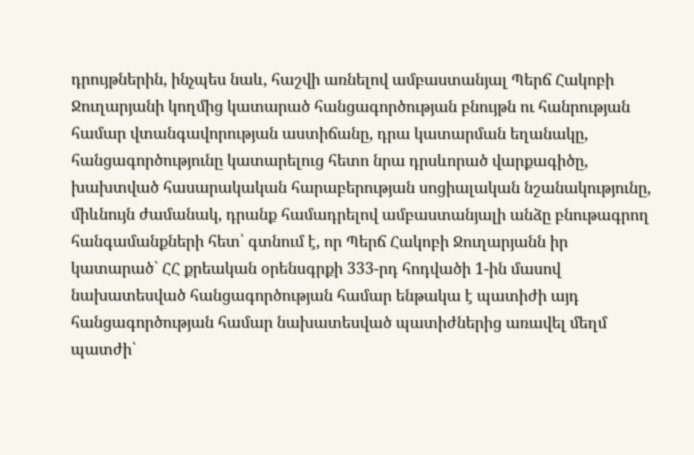դրույթներին, ինչպես նաև, հաշվի առնելով ամբաստանյալ Պերճ Հակոբի Ջուղարյանի կողմից կատարած հանցագործության բնույթն ու հանրության համար վտանգավորության աստիճանը, դրա կատարման եղանակը, հանցագործությունը կատարելուց հետո նրա դրսևորած վարքագիծը, խախտված հասարակական հարաբերության սոցիալական նշանակությունը, միևնույն ժամանակ, դրանք համադրելով ամբաստանյալի անձը բնութագրող հանգամանքների հետ՝ գտնում է, որ Պերճ Հակոբի Ջուղարյանն իր կատարած` ՀՀ քրեական օրենսգրքի 333-րդ հոդվածի 1-ին մասով նախատեսված հանցագործության համար ենթակա է պատիժի այդ հանցագործության համար նախատեսված պատիժներից առավել մեղմ պատժի`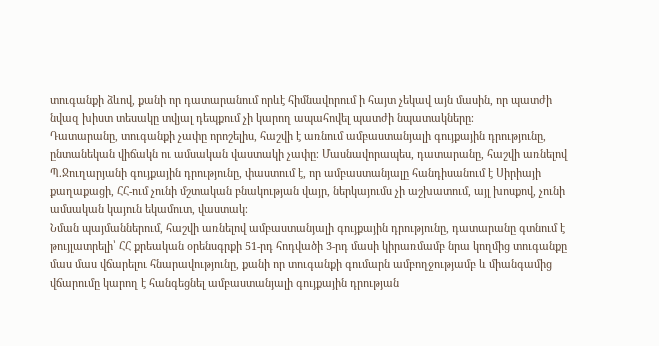տուգանքի ձևով, քանի որ դատարանում որևէ հիմնավորում ի հայտ չեկավ այն մասին, որ պատժի նվազ խիստ տեսակը տվյալ դեպքում չի կարող ապահովել պատժի նպատակները։
Դատարանը, տուգանքի չափը որոշելիս, հաշվի է առնում ամբաստանյալի գույքային դրությունը, ընտանեկան վիճակն ու ամսական վաստակի չափը։ Մասնավորապես, դատարանը, հաշվի առնելով Պ.Ջուղարյանի գույքային դրությունը, փաստում է, որ ամբաստանյալը հանդիսանում է Սիրիայի քաղաքացի, ՀՀ-ում չունի մշտական բնակության վայր, ներկայումս չի աշխատում, այլ խոսքով, չունի ամսական կայուն եկամուտ, վաստակ։
Նման պայմաններում, հաշվի առնելով ամբաստանյալի գույքային դրությունը, դատարանը գտնում է թույլատրելի՝ ՀՀ քրեական օրենսգրքի 51-րդ հոդվածի 3-րդ մասի կիրառմամբ նրա կողմից տուգանքը մաս մաս վճարելու հնարավությունը, քանի որ տուգանքի գումարն ամբողջությամբ և միանգամից վճարումը կարող է հանգեցնել ամբաստանյալի գույքային դրության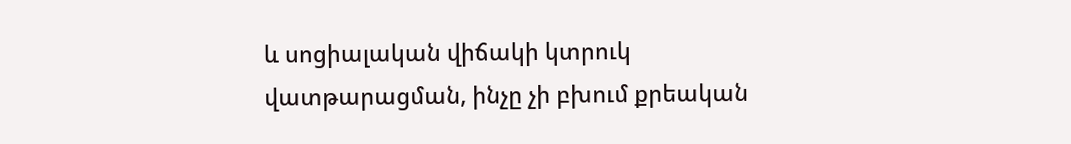և սոցիալական վիճակի կտրուկ վատթարացման, ինչը չի բխում քրեական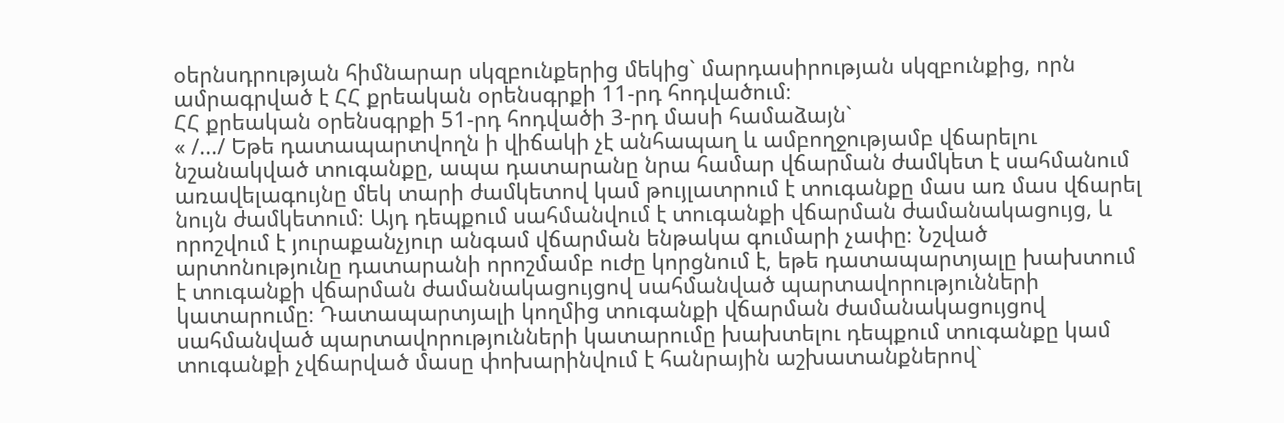օերնսդրության հիմնարար սկզբունքերից մեկից` մարդասիրության սկզբունքից, որն ամրագրված է ՀՀ քրեական օրենսգրքի 11-րդ հոդվածում։
ՀՀ քրեական օրենսգրքի 51-րդ հոդվածի 3-րդ մասի համաձայն`
« /.../ Եթե դատապարտվողն ի վիճակի չէ անհապաղ և ամբողջությամբ վճարելու նշանակված տուգանքը, ապա դատարանը նրա համար վճարման ժամկետ է սահմանում առավելագույնը մեկ տարի ժամկետով կամ թույլատրում է տուգանքը մաս առ մաս վճարել նույն ժամկետում։ Այդ դեպքում սահմանվում է տուգանքի վճարման ժամանակացույց, և որոշվում է յուրաքանչյուր անգամ վճարման ենթակա գումարի չափը։ Նշված արտոնությունը դատարանի որոշմամբ ուժը կորցնում է, եթե դատապարտյալը խախտում է տուգանքի վճարման ժամանակացույցով սահմանված պարտավորությունների կատարումը։ Դատապարտյալի կողմից տուգանքի վճարման ժամանակացույցով սահմանված պարտավորությունների կատարումը խախտելու դեպքում տուգանքը կամ տուգանքի չվճարված մասը փոխարինվում է հանրային աշխատանքներով`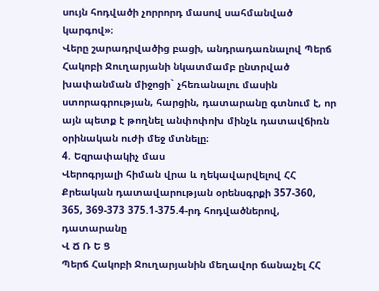սույն հոդվածի չորրորդ մասով սահմանված կարգով»։
Վերը շարադրվածից բացի, անդրադառնալով Պերճ Հակոբի Ջուղարյանի նկատմամբ ընտրված խափանման միջոցի` չհեռանալու մասին ստորագրության, հարցին, դատարանը գտնում է, որ այն պետք է թողնել անփոփոխ մինչև դատավճիռն օրինական ուժի մեջ մտնելը։
4. Եզրափակիչ մաս
Վերոգրյալի հիման վրա և ղեկավարվելով ՀՀ Քրեական դատավարության օրենսգրքի 357-360, 365, 369-373 375.1-375.4-րդ հոդվածներով, դատարանը
Վ Ճ Ռ Ե Ց
Պերճ Հակոբի Ջուղարյանին մեղավոր ճանաչել ՀՀ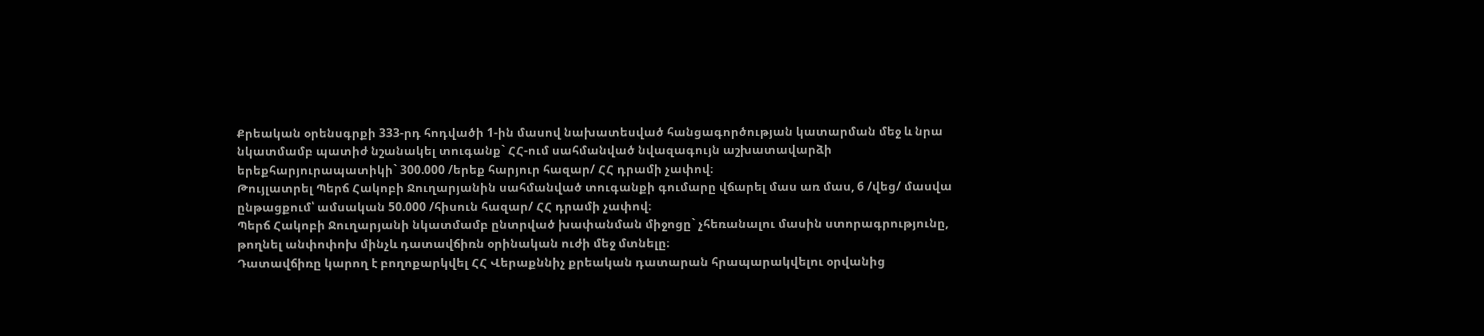Քրեական օրենսգրքի 333-րդ հոդվածի 1-ին մասով նախատեսված հանցագործության կատարման մեջ և նրա նկատմամբ պատիժ նշանակել տուգանք` ՀՀ-ում սահմանված նվազագույն աշխատավարձի երեքհարյուրապատիկի` 300.000 /երեք հարյուր հազար/ ՀՀ դրամի չափով։
Թույլատրել Պերճ Հակոբի Ջուղարյանին սահմանված տուգանքի գումարը վճարել մաս առ մաս, 6 /վեց/ մասվա ընթացքում՝ ամսական 50.000 /հիսուն հազար/ ՀՀ դրամի չափով։
Պերճ Հակոբի Ջուղարյանի նկատմամբ ընտրված խափանման միջոցը` չհեռանալու մասին ստորագրությունը, թողնել անփոփոխ մինչև դատավճիռն օրինական ուժի մեջ մտնելը։
Դատավճիռը կարող է բողոքարկվել ՀՀ Վերաքննիչ քրեական դատարան հրապարակվելու օրվանից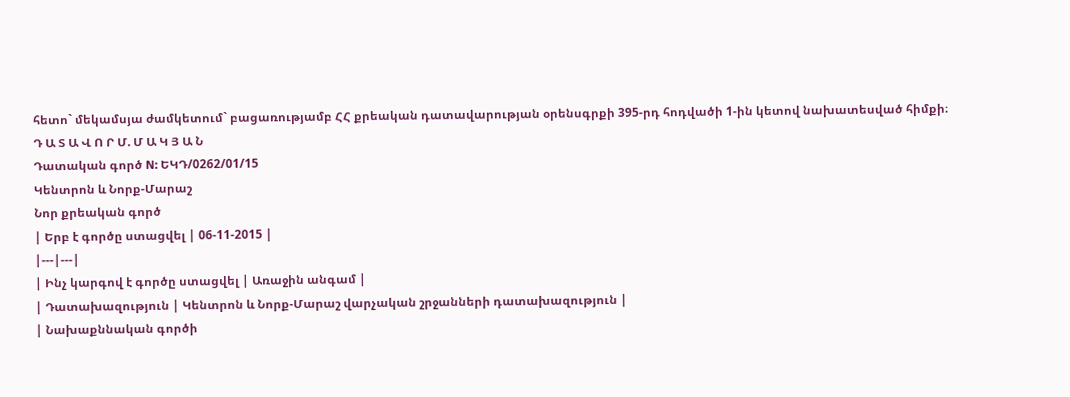հետո` մեկամսյա ժամկետում` բացառությամբ ՀՀ քրեական դատավարության օրենսգրքի 395-րդ հոդվածի 1-ին կետով նախատեսված հիմքի։
Դ Ա Տ Ա Վ Ո Ր Մ. Մ Ա Կ Յ Ա Ն
Դատական գործ N: ԵԿԴ/0262/01/15
Կենտրոն և Նորք-Մարաշ
Նոր քրեական գործ
| Երբ է գործը ստացվել | 06-11-2015 |
|---|---|
| Ինչ կարգով է գործը ստացվել | Առաջին անգամ |
| Դատախազություն | Կենտրոն և Նորք-Մարաշ վարչական շրջանների դատախազություն |
| Նախաքննական գործի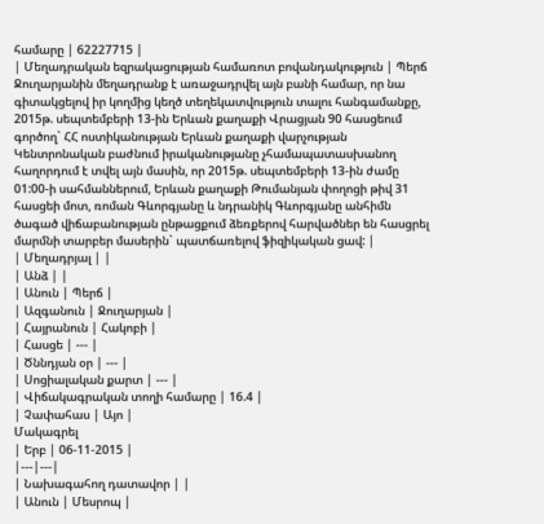համարը | 62227715 |
| Մեղադրական եզրակացության համառոտ բովանդակություն | Պերճ Ջուղարյանին մեղադրանք է առաջադրվել այն բանի համար, որ նա գիտակցելով իր կողմից կեղծ տեղեկատվություն տալու հանգամանքը, 2015թ. սեպտեմբերի 13-ին Երևան քաղաքի Վրացյան 90 հասցեում գործող` ՀՀ ոստիկանության Երևան քաղաքի վարչության Կենտրոնական բաժնում իրականությանը չհամապատասխանող հաղորդում է տվել այն մասին, որ 2015թ. սեպտեմբերի 13-ին ժամը 01:00-ի սահմաններում, Երևան քաղաքի Թումանյան փողոցի թիվ 31 հասցեի մոտ, ռոման Գևորգյանը և նդրանիկ Գևորգյանը անհիմն ծագած վիճաբանության ընթացքում ձեռքերով հարվածներ են հասցրել մարմնի տարբեր մասերին` պատճառելով ֆիզիկական ցավ: |
| Մեղադրյալ | |
| Անձ | |
| Անուն | Պերճ |
| Ազգանուն | Ջուղարյան |
| Հայրանուն | Հակոբի |
| Հասցե | --- |
| Ծննդյան օր | --- |
| Սոցիալական քարտ | --- |
| Վիճակագրական տողի համարը | 16.4 |
| Չափահաս | Այո |
Մակագրել
| Երբ | 06-11-2015 |
|---|---|
| Նախագահող դատավոր | |
| Անուն | Մեսրոպ |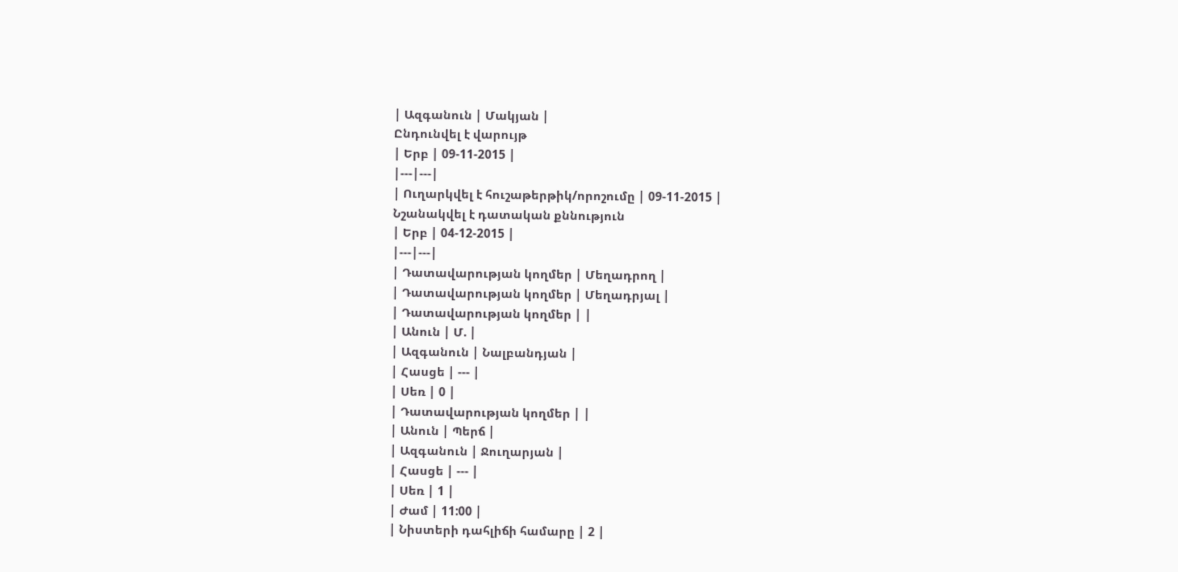| Ազգանուն | Մակյան |
Ընդունվել է վարույթ
| Երբ | 09-11-2015 |
|---|---|
| Ուղարկվել է հուշաթերթիկ/որոշումը | 09-11-2015 |
Նշանակվել է դատական քննություն
| Երբ | 04-12-2015 |
|---|---|
| Դատավարության կողմեր | Մեղադրող |
| Դատավարության կողմեր | Մեղադրյալ |
| Դատավարության կողմեր | |
| Անուն | Մ. |
| Ազգանուն | Նալբանդյան |
| Հասցե | --- |
| Սեռ | 0 |
| Դատավարության կողմեր | |
| Անուն | Պերճ |
| Ազգանուն | Ջուղարյան |
| Հասցե | --- |
| Սեռ | 1 |
| Ժամ | 11:00 |
| Նիստերի դահլիճի համարը | 2 |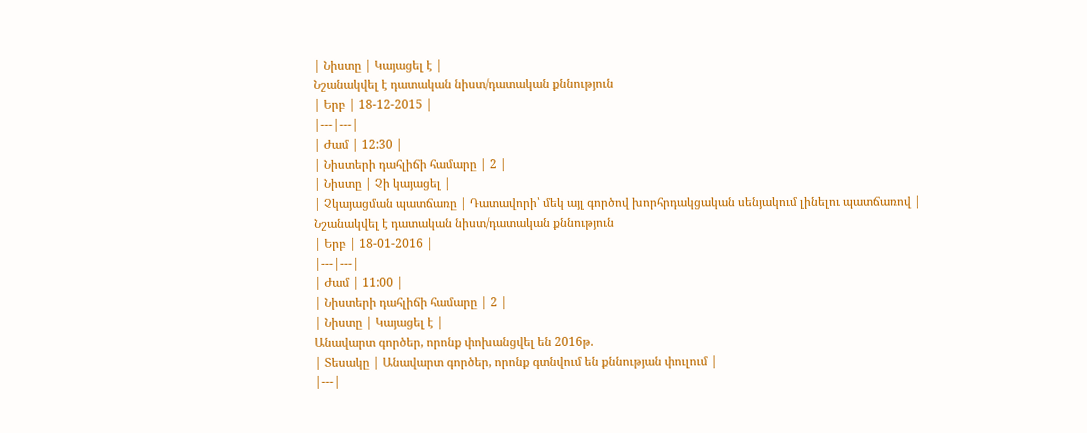| Նիստը | Կայացել է |
Նշանակվել է դատական նիստ/դատական քննություն
| Երբ | 18-12-2015 |
|---|---|
| Ժամ | 12:30 |
| Նիստերի դահլիճի համարը | 2 |
| Նիստը | Չի կայացել |
| Չկայացման պատճառը | Դատավորի՝ մեկ այլ գործով խորհրդակցական սենյակում լինելու պատճառով |
Նշանակվել է դատական նիստ/դատական քննություն
| Երբ | 18-01-2016 |
|---|---|
| Ժամ | 11:00 |
| Նիստերի դահլիճի համարը | 2 |
| Նիստը | Կայացել է |
Անավարտ գործեր, որոնք փոխանցվել են 2016թ.
| Տեսակը | Անավարտ գործեր, որոնք գտնվում են քննության փուլում |
|---|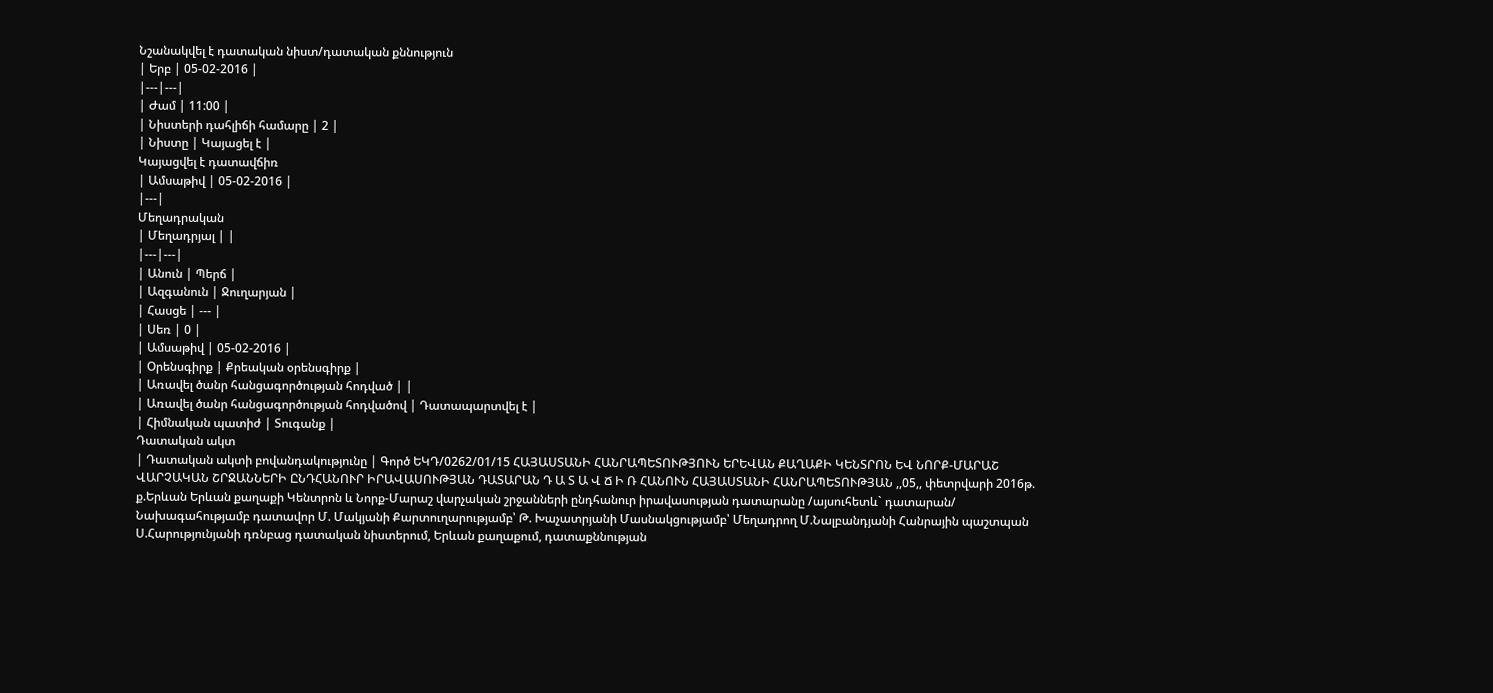Նշանակվել է դատական նիստ/դատական քննություն
| Երբ | 05-02-2016 |
|---|---|
| Ժամ | 11:00 |
| Նիստերի դահլիճի համարը | 2 |
| Նիստը | Կայացել է |
Կայացվել է դատավճիռ
| Ամսաթիվ | 05-02-2016 |
|---|
Մեղադրական
| Մեղադրյալ | |
|---|---|
| Անուն | Պերճ |
| Ազգանուն | Ջուղարյան |
| Հասցե | --- |
| Սեռ | 0 |
| Ամսաթիվ | 05-02-2016 |
| Օրենսգիրք | Քրեական օրենսգիրք |
| Առավել ծանր հանցագործության հոդված | |
| Առավել ծանր հանցագործության հոդվածով | Դատապարտվել է |
| Հիմնական պատիժ | Տուգանք |
Դատական ակտ
| Դատական ակտի բովանդակությունը | Գործ ԵԿԴ/0262/01/15 ՀԱՅԱՍՏԱՆԻ ՀԱՆՐԱՊԵՏՈՒԹՅՈՒՆ ԵՐԵՎԱՆ ՔԱՂԱՔԻ ԿԵՆՏՐՈՆ ԵՎ ՆՈՐՔ-ՄԱՐԱՇ ՎԱՐՉԱԿԱՆ ՇՐՋԱՆՆԵՐԻ ԸՆԴՀԱՆՈՒՐ ԻՐԱՎԱՍՈՒԹՅԱՆ ԴԱՏԱՐԱՆ Դ Ա Տ Ա Վ Ճ Ի Ռ ՀԱՆՈՒՆ ՀԱՅԱՍՏԱՆԻ ՀԱՆՐԱՊԵՏՈՒԹՅԱՆ ,,05,, փետրվարի 2016թ. ք.Երևան Երևան քաղաքի Կենտրոն և Նորք-Մարաշ վարչական շրջանների ընդհանուր իրավասության դատարանը /այսուհետև` դատարան/ Նախագահությամբ դատավոր Մ. Մակյանի Քարտուղարությամբ՝ Թ. Խաչատրյանի Մասնակցությամբ՝ Մեղադրող Մ.Նալբանդյանի Հանրային պաշտպան Ս.Հարությունյանի դռնբաց դատական նիստերում, Երևան քաղաքում, դատաքննության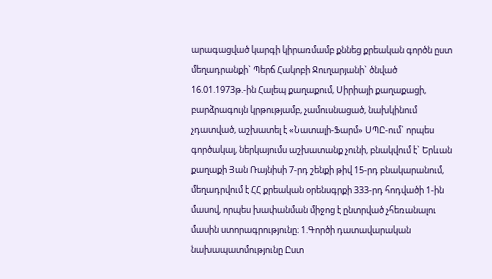արագացված կարգի կիրառմամբ քննեց քրեական գործն ըստ մեղադրանքի` Պերճ Հակոբի Ջուղարյանի` ծնված 16.01.1973թ.-ին Հալեպ քաղաքում, Սիրիայի քաղաքացի, բարձրագույն կրթությամբ, չամուսնացած, նախկինում չդատված, աշխատել է «Նատալի-Ֆարմ» ՍՊԸ-ում` որպես գործակալ, ներկայումս աշխատանք չունի, բնակվում է` Երևան քաղաքի Յան Ռայնիսի 7-րդ շենքի թիվ 15-րդ բնակարանում, մեղադրվում է ՀՀ քրեական օրենսգրքի 333-րդ հոդվածի 1-ին մասով, որպես խափանման միջոց է ընտրված չհեռանալու մասին ստորագրությունը։ 1.Գործի դատավարական նախապատմությունը Ըստ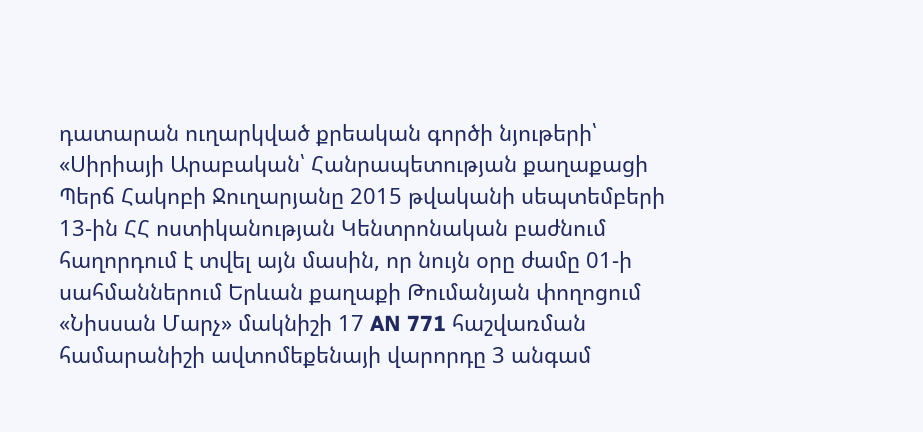դատարան ուղարկված քրեական գործի նյութերի՝ «Սիրիայի Արաբական՝ Հանրապետության քաղաքացի Պերճ Հակոբի Ջուղարյանը 2015 թվականի սեպտեմբերի 13-ին ՀՀ ոստիկանության Կենտրոնական բաժնում հաղորդում է տվել այն մասին, որ նույն օրը ժամը 01-ի սահմաններում Երևան քաղաքի Թումանյան փողոցում «Նիսսան Մարչ» մակնիշի 17 AN 771 հաշվառման համարանիշի ավտոմեքենայի վարորդը 3 անգամ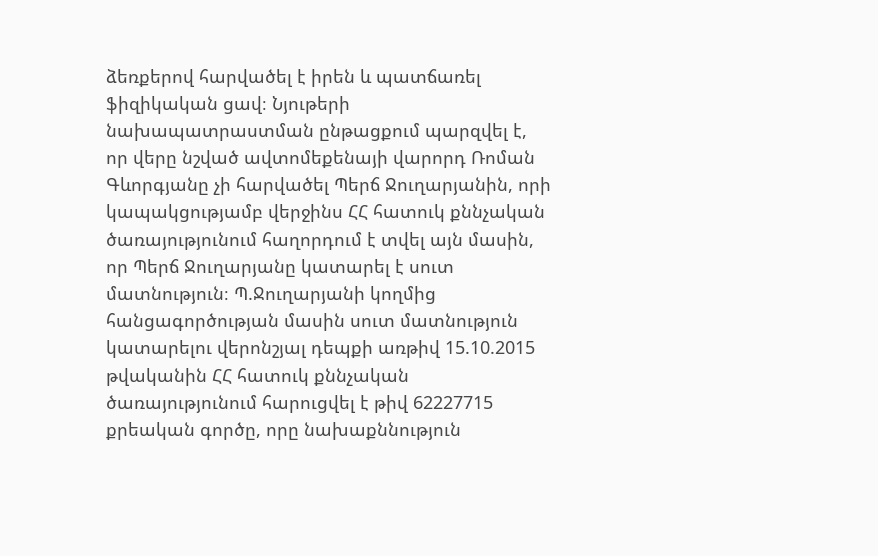ձեռքերով հարվածել է իրեն և պատճառել ֆիզիկական ցավ։ Նյութերի նախապատրաստման ընթացքում պարզվել է, որ վերը նշված ավտոմեքենայի վարորդ Ռոման Գևորգյանը չի հարվածել Պերճ Ջուղարյանին, որի կապակցությամբ վերջինս ՀՀ հատուկ քննչական ծառայությունում հաղորդում է տվել այն մասին, որ Պերճ Ջուղարյանը կատարել է սուտ մատնություն։ Պ.Ջուղարյանի կողմից հանցագործության մասին սուտ մատնություն կատարելու վերոնշյալ դեպքի առթիվ 15.10.2015 թվականին ՀՀ հատուկ քննչական ծառայությունում հարուցվել է թիվ 62227715 քրեական գործը, որը նախաքննություն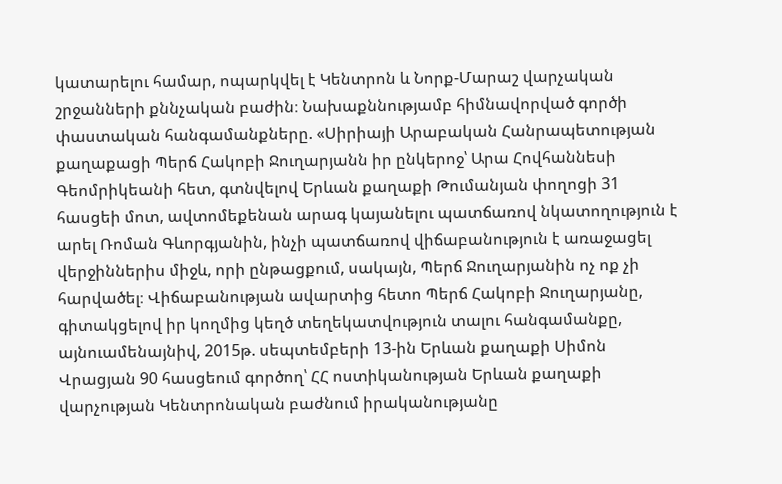կատարելու համար, ոպարկվել է Կենտրոն և Նորք-Մարաշ վարչական շրջանների քննչական բաժին։ Նախաքննությամբ հիմնավորված գործի փաստական հանգամանքները. «Սիրիայի Արաբական Հանրապետության քաղաքացի Պերճ Հակոբի Ջուղարյանն իր ընկերոջ՝ Արա Հովհաննեսի Գեոմրիկեանի հետ, գտնվելով Երևան քաղաքի Թումանյան փողոցի 31 հասցեի մոտ, ավտոմեքենան արագ կայանելու պատճառով նկատողություն է արել Ռոման Գևորգյանին, ինչի պատճառով վիճաբանություն է առաջացել վերջիններիս միջև, որի ընթացքում, սակայն, Պերճ Ջուղարյանին ոչ ոք չի հարվածել։ Վիճաբանության ավարտից հետո Պերճ Հակոբի Ջուղարյանը, գիտակցելով իր կողմից կեղծ տեղեկատվություն տալու հանգամանքը, այնուամենայնիվ, 2015թ. սեպտեմբերի 13-ին Երևան քաղաքի Սիմոն Վրացյան 90 հասցեում գործող՝ ՀՀ ոստիկանության Երևան քաղաքի վարչության Կենտրոնական բաժնում իրականությանը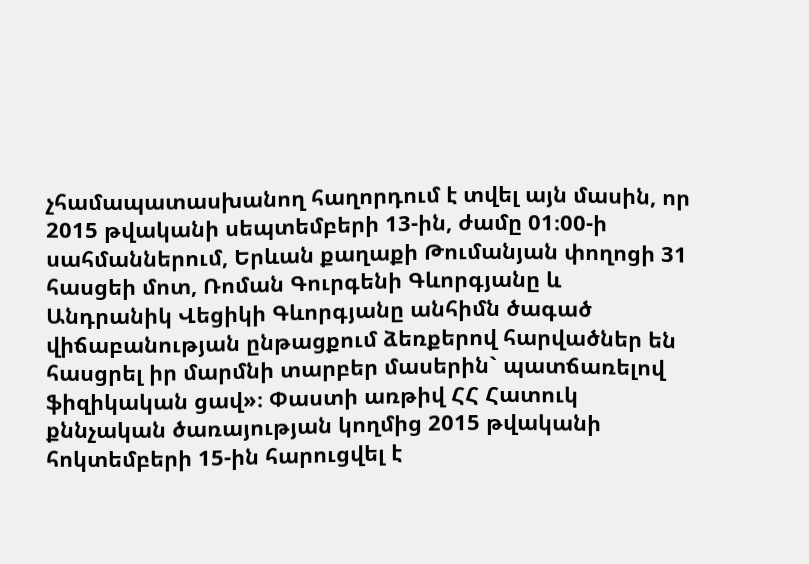չհամապատասխանող հաղորդում է տվել այն մասին, որ 2015 թվականի սեպտեմբերի 13-ին, ժամը 01։00-ի սահմաններում, Երևան քաղաքի Թումանյան փողոցի 31 հասցեի մոտ, Ռոման Գուրգենի Գևորգյանը և Անդրանիկ Վեցիկի Գևորգյանը անհիմն ծագած վիճաբանության ընթացքում ձեռքերով հարվածներ են հասցրել իր մարմնի տարբեր մասերին` պատճառելով ֆիզիկական ցավ»։ Փաստի առթիվ ՀՀ Հատուկ քննչական ծառայության կողմից 2015 թվականի հոկտեմբերի 15-ին հարուցվել է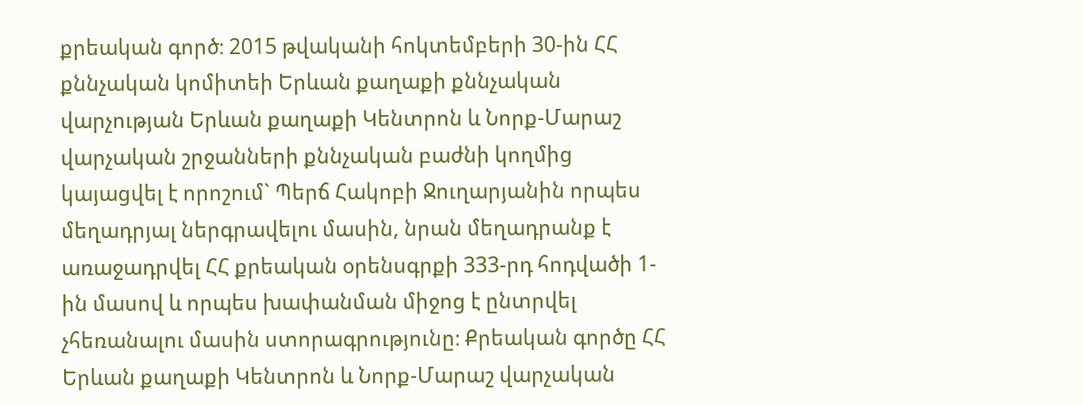քրեական գործ։ 2015 թվականի հոկտեմբերի 30-ին ՀՀ քննչական կոմիտեի Երևան քաղաքի քննչական վարչության Երևան քաղաքի Կենտրոն և Նորք-Մարաշ վարչական շրջանների քննչական բաժնի կողմից կայացվել է որոշում` Պերճ Հակոբի Ջուղարյանին որպես մեղադրյալ ներգրավելու մասին, նրան մեղադրանք է առաջադրվել ՀՀ քրեական օրենսգրքի 333-րդ հոդվածի 1-ին մասով և որպես խափանման միջոց է ընտրվել չհեռանալու մասին ստորագրությունը։ Քրեական գործը ՀՀ Երևան քաղաքի Կենտրոն և Նորք-Մարաշ վարչական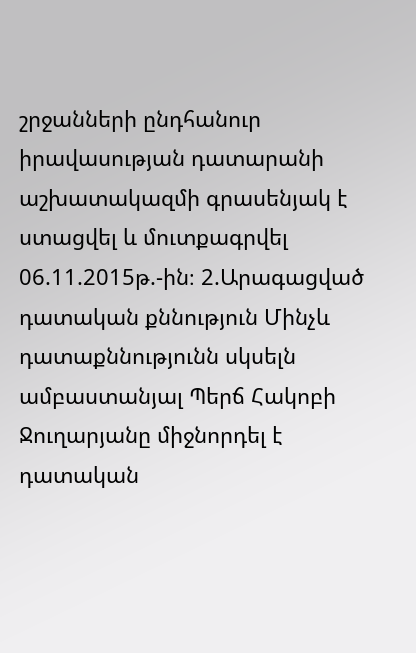շրջանների ընդհանուր իրավասության դատարանի աշխատակազմի գրասենյակ է ստացվել և մուտքագրվել 06.11.2015թ.-ին։ 2.Արագացված դատական քննություն Մինչև դատաքննությունն սկսելն ամբաստանյալ Պերճ Հակոբի Ջուղարյանը միջնորդել է դատական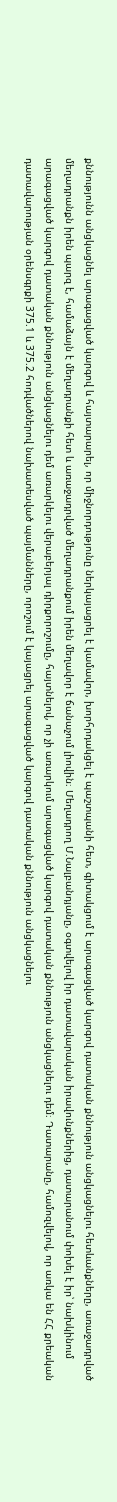քննությունն անցկացնել արագացված կարգով և հայտարարել, որ միջնորդությունը ներկայացրել է կամավոր, խորհրդակցել է պաշտպանի հետ, գիտակցում է արագացված կարգով դատական քննություն անցկացնելու հետևանքները, առաջադրված մեղադրանքն իրեն պարզ է, համաձայն է մեղադրանքի հետ և առաջադրված մեղադրանքում իրեն մեղավոր է ճանաչում լիովին։ Մեղադրող Մ.Նալբանդյանը, օգտվելով իր դատավարական իրավունքներից, դատարանում փոխել է իր՝ նախկինում արագացված կարգով դատական քննություն անցկացնելու դեմ առարկելու վերաբերյալ դիրքորոշումը, հայտնելով, որ չի առարկում արագացված կարգով դատական քննություն անցկացնելու դեմ։ Դատարանը, համոզվելով, որ առկա են ՀՀ քրեական դատավարության օրենսգրքի 375.1 և 375.2 հոդվածներով նախատեսված պայմանները, որոշում է կայացրել արագացված կարգով դատական քննություն անցկացնելու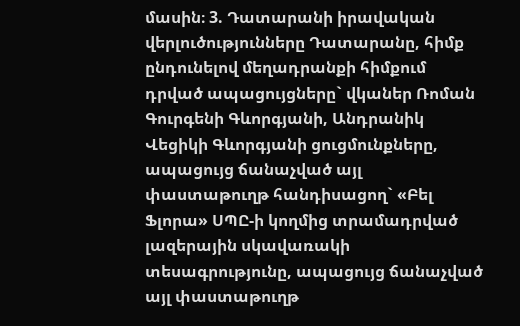մասին։ 3. Դատարանի իրավական վերլուծությունները Դատարանը, հիմք ընդունելով մեղադրանքի հիմքում դրված ապացույցները` վկաներ Ռոման Գուրգենի Գևորգյանի, Անդրանիկ Վեցիկի Գևորգյանի ցուցմունքները, ապացույց ճանաչված այլ փաստաթուղթ հանդիսացող` «Բել Ֆլորա» ՍՊԸ-ի կողմից տրամադրված լազերային սկավառակի տեսագրությունը, ապացույց ճանաչված այլ փաստաթուղթ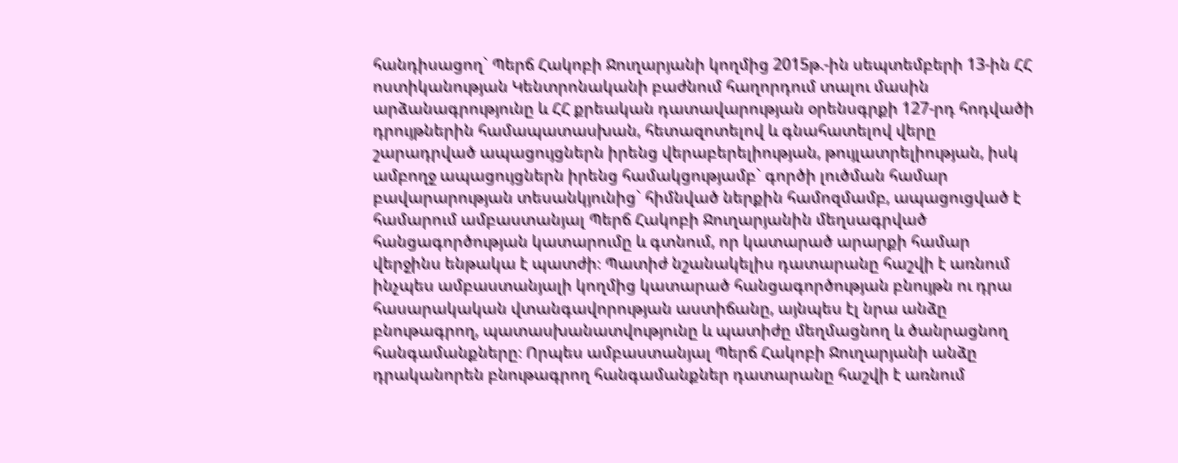հանդիսացող` Պերճ Հակոբի Ջուղարյանի կողմից 2015թ.-ին սեպտեմբերի 13-ին ՀՀ ոստիկանության Կենտրոնականի բաժնում հաղորդում տալու մասին արձանագրությունը և ՀՀ քրեական դատավարության օրենսգրքի 127-րդ հոդվածի դրույթներին համապատասխան, հետազոտելով և գնահատելով վերը շարադրված ապացույցներն իրենց վերաբերելիության, թույլատրելիության, իսկ ամբողջ ապացույցներն իրենց համակցությամբ` գործի լուծման համար բավարարության տեսանկյունից` հիմնված ներքին համոզմամբ, ապացուցված է համարում ամբաստանյալ Պերճ Հակոբի Ջուղարյանին մեղսագրված հանցագործության կատարումը և գտնում, որ կատարած արարքի համար վերջինս ենթակա է պատժի։ Պատիժ նշանակելիս դատարանը հաշվի է առնում ինչպես ամբաստանյալի կողմից կատարած հանցագործության բնույթն ու դրա հասարակական վտանգավորության աստիճանը, այնպես էլ նրա անձը բնութագրող, պատասխանատվությունը և պատիժը մեղմացնող և ծանրացնող հանգամանքները։ Որպես ամբաստանյալ Պերճ Հակոբի Ջուղարյանի անձը դրականորեն բնութագրող հանգամանքներ դատարանը հաշվի է առնում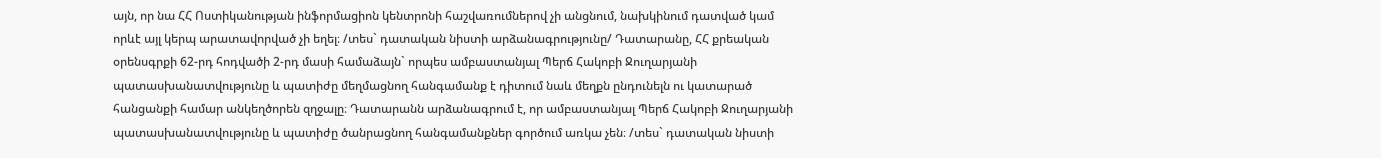այն, որ նա ՀՀ Ոստիկանության ինֆորմացիոն կենտրոնի հաշվառումներով չի անցնում, նախկինում դատված կամ որևէ այլ կերպ արատավորված չի եղել։ /տես` դատական նիստի արձանագրությունը/ Դատարանը, ՀՀ քրեական օրենսգրքի 62-րդ հոդվածի 2-րդ մասի համաձայն` որպես ամբաստանյալ Պերճ Հակոբի Ջուղարյանի պատասխանատվությունը և պատիժը մեղմացնող հանգամանք է դիտում նաև մեղքն ընդունելն ու կատարած հանցանքի համար անկեղծորեն զղջալը։ Դատարանն արձանագրում է, որ ամբաստանյալ Պերճ Հակոբի Ջուղարյանի պատասխանատվությունը և պատիժը ծանրացնող հանգամանքներ գործում առկա չեն։ /տես` դատական նիստի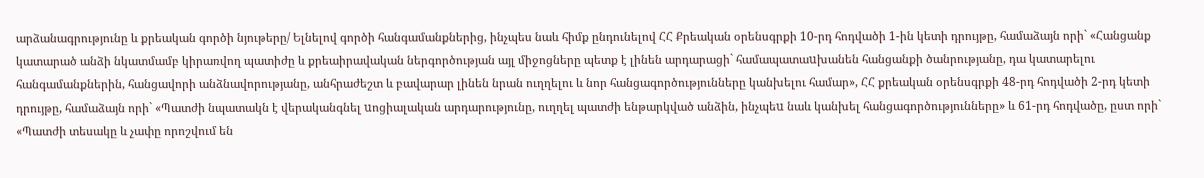արձանագրությունը և քրեական գործի նյութերը/ Ելնելով գործի հանգամանքներից, ինչպես նաև հիմք ընդունելով ՀՀ Քրեական օրենսգրքի 10-րդ հոդվածի 1-ին կետի դրույթը, համաձայն որի` «Հանցանք կատարած անձի նկատմամբ կիրառվող պատիժը և քրեաիրավական ներգործության այլ միջոցները պետք է լինեն արդարացի` համապատաuխանեն հանցանքի ծանրությանը, դա կատարելու հանգամանքներին, հանցավորի անձնավորությանը, անհրաժեշտ և բավարար լինեն նրան ուղղելու և նոր հանցագործությունները կանխելու համար», ՀՀ քրեական օրենսգրքի 48-րդ հոդվածի 2-րդ կետի դրույթը, համաձայն որի` «Պատժի նպատակն է վերականգնել uոցիալական արդարությունը, ուղղել պատժի ենթարկված անձին, ինչպեu նաև կանխել հանցագործությունները» և 61-րդ հոդվածը, ըստ որի` «Պատժի տեսակը և չափը որոշվում են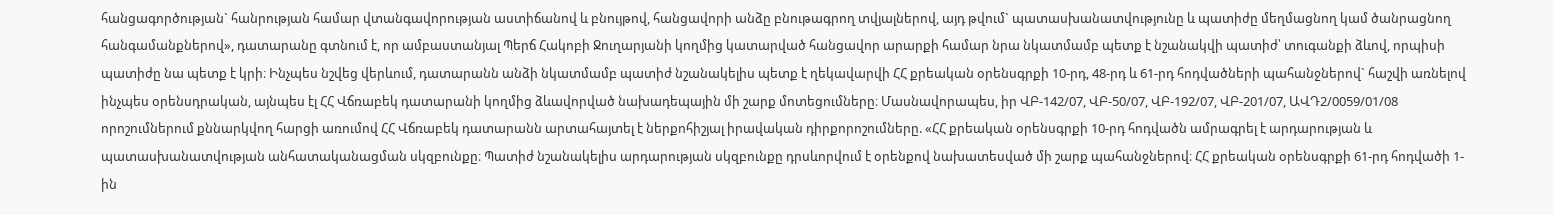հանցագործության` հանրության համար վտանգավորության աստիճանով և բնույթով, հանցավորի անձը բնութագրող տվյալներով, այդ թվում` պատասխանատվությունը և պատիժը մեղմացնող կամ ծանրացնող հանգամանքներով», դատարանը գտնում է, որ ամբաստանյալ Պերճ Հակոբի Ջուղարյանի կողմից կատարված հանցավոր արարքի համար նրա նկատմամբ պետք է նշանակվի պատիժ՝ տուգանքի ձևով, որպիսի պատիժը նա պետք է կրի։ Ինչպես նշվեց վերևում, դատարանն անձի նկատմամբ պատիժ նշանակելիս պետք է ղեկավարվի ՀՀ քրեական օրենսգրքի 10-րդ, 48-րդ և 61-րդ հոդվածների պահանջներով` հաշվի առնելով ինչպես օրենսդրական, այնպես էլ ՀՀ Վճռաբեկ դատարանի կողմից ձևավորված նախադեպային մի շարք մոտեցումները։ Մասնավորապես, իր ՎԲ-142/07, ՎԲ-50/07, ՎԲ-192/07, ՎԲ-201/07, ԱՎԴ2/0059/01/08 որոշումներում քննարկվող հարցի առումով ՀՀ Վճռաբեկ դատարանն արտահայտել է ներքոհիշյալ իրավական դիրքորոշումները. «ՀՀ քրեական օրենսգրքի 10-րդ հոդվածն ամրագրել է արդարության և պատասխանատվության անհատականացման սկզբունքը։ Պատիժ նշանակելիս արդարության սկզբունքը դրսևորվում է օրենքով նախատեսված մի շարք պահանջներով։ ՀՀ քրեական օրենսգրքի 61-րդ հոդվածի 1-ին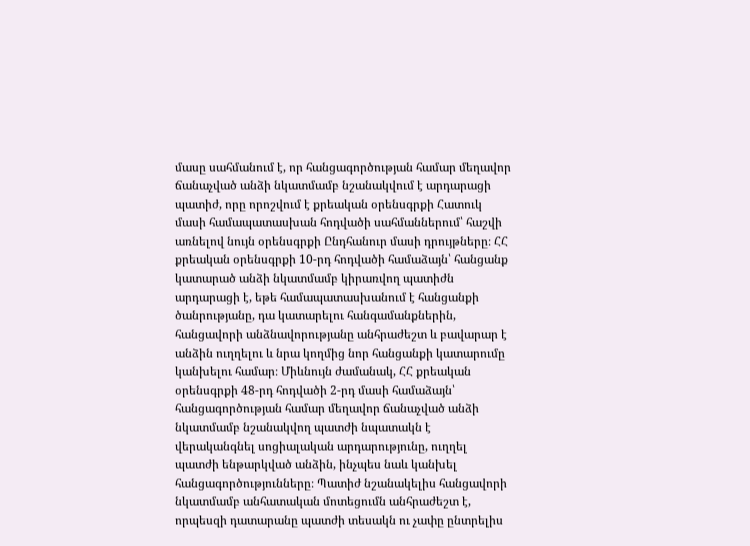մասը սահմանում է, որ հանցագործության համար մեղավոր ճանաչված անձի նկատմամբ նշանակվում է արդարացի պատիժ, որը որոշվում է քրեական օրենսգրքի Հատուկ մասի համապատասխան հոդվածի սահմաններում՝ հաշվի առնելով նույն օրենսգրքի Ընդհանուր մասի դրույթները։ ՀՀ քրեական օրենսգրքի 10-րդ հոդվածի համաձայն՝ հանցանք կատարած անձի նկատմամբ կիրառվող պատիժն արդարացի է, եթե համապատասխանում է հանցանքի ծանրությանը, դա կատարելու հանգամանքներին, հանցավորի անձնավորությանը անհրաժեշտ և բավարար է անձին ուղղելու և նրա կողմից նոր հանցանքի կատարումը կանխելու համար։ Միևնույն ժամանակ, ՀՀ քրեական օրենսգրքի 48-րդ հոդվածի 2-րդ մասի համաձայն՝ հանցագործության համար մեղավոր ճանաչված անձի նկատմամբ նշանակվող պատժի նպատակն է վերականգնել սոցիալական արդարությունը, ուղղել պատժի ենթարկված անձին, ինչպես նաև կանխել հանցագործությունները։ Պատիժ նշանակելիս հանցավորի նկատմամբ անհատական մոտեցումն անհրաժեշտ է, որպեսզի դատարանը պատժի տեսակն ու չափը ընտրելիս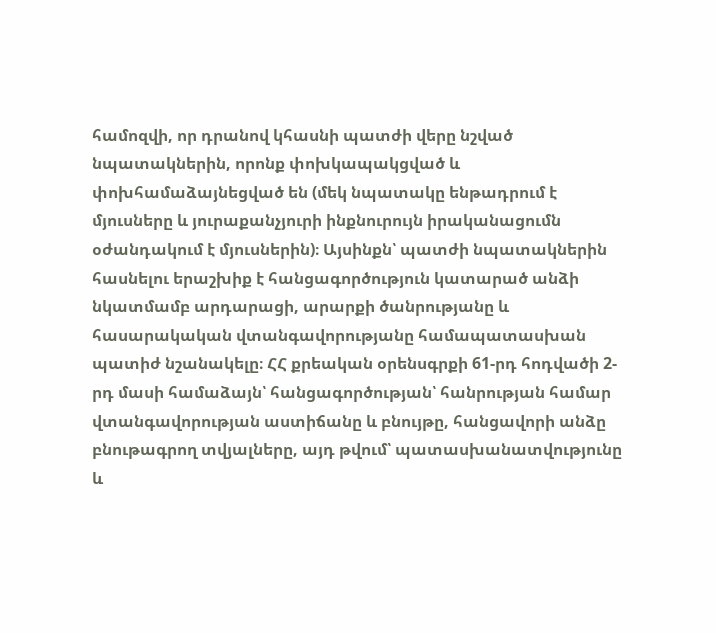համոզվի, որ դրանով կհասնի պատժի վերը նշված նպատակներին, որոնք փոխկապակցված և փոխհամաձայնեցված են (մեկ նպատակը ենթադրում է մյուսները և յուրաքանչյուրի ինքնուրույն իրականացումն օժանդակում է մյուսներին)։ Այսինքն՝ պատժի նպատակներին հասնելու երաշխիք է հանցագործություն կատարած անձի նկատմամբ արդարացի, արարքի ծանրությանը և հասարակական վտանգավորությանը համապատասխան պատիժ նշանակելը։ ՀՀ քրեական օրենսգրքի 61-րդ հոդվածի 2-րդ մասի համաձայն՝ հանցագործության՝ հանրության համար վտանգավորության աստիճանը և բնույթը, հանցավորի անձը բնութագրող տվյալները, այդ թվում՝ պատասխանատվությունը և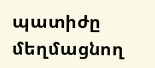պատիժը մեղմացնող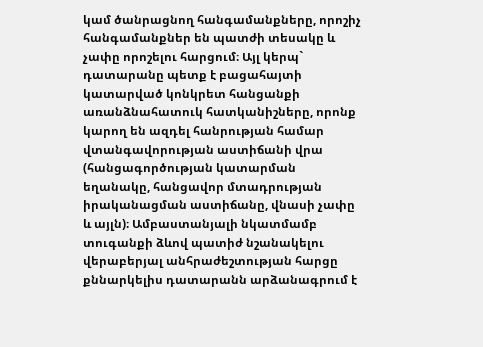կամ ծանրացնող հանգամանքները, որոշիչ հանգամանքներ են պատժի տեսակը և չափը որոշելու հարցում։ Այլ կերպ` դատարանը պետք է բացահայտի կատարված կոնկրետ հանցանքի առանձնահատուկ հատկանիշները, որոնք կարող են ազդել հանրության համար վտանգավորության աստիճանի վրա (հանցագործության կատարման եղանակը, հանցավոր մտադրության իրականացման աստիճանը, վնասի չափը և այլն)։ Ամբաստանյալի նկատմամբ տուգանքի ձևով պատիժ նշանակելու վերաբերյալ անհրաժեշտության հարցը քննարկելիս դատարանն արձանագրում է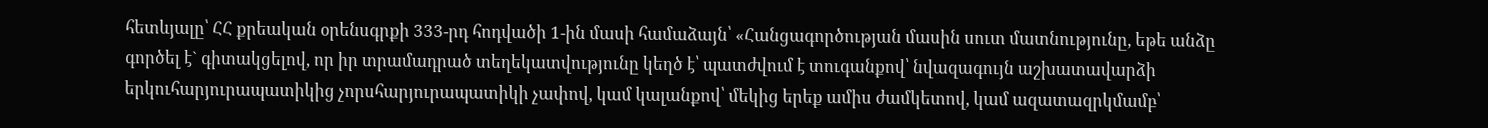հետևյալը՝ ՀՀ քրեական օրենսգրքի 333-րդ հոդվածի 1-ին մասի համաձայն՝ «Հանցագործության մասին սուտ մատնությունը, եթե անձը գործել է` գիտակցելով, որ իր տրամադրած տեղեկատվությունը կեղծ է՝ պատժվում է տուգանքով՝ նվազագույն աշխատավարձի երկուհարյուրապատիկից չորսհարյուրապատիկի չափով, կամ կալանքով՝ մեկից երեք ամիս ժամկետով, կամ ազատազրկմամբ՝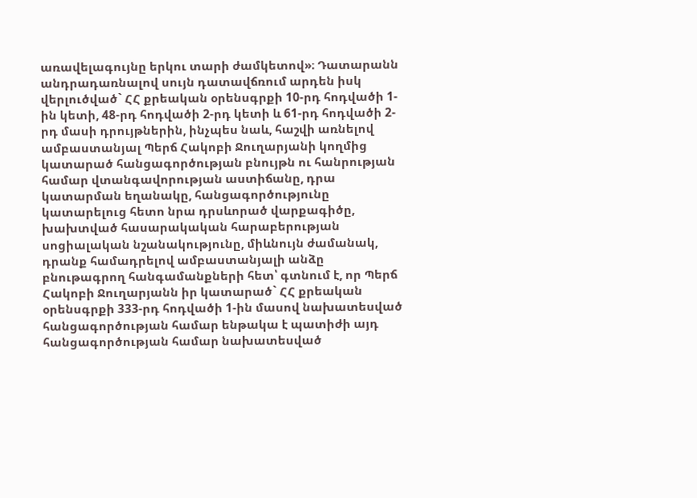առավելագույնը երկու տարի ժամկետով»։ Դատարանն անդրադառնալով սույն դատավճռում արդեն իսկ վերլուծված` ՀՀ քրեական օրենսգրքի 10-րդ հոդվածի 1-ին կետի, 48-րդ հոդվածի 2-րդ կետի և 61-րդ հոդվածի 2-րդ մասի դրույթներին, ինչպես նաև, հաշվի առնելով ամբաստանյալ Պերճ Հակոբի Ջուղարյանի կողմից կատարած հանցագործության բնույթն ու հանրության համար վտանգավորության աստիճանը, դրա կատարման եղանակը, հանցագործությունը կատարելուց հետո նրա դրսևորած վարքագիծը, խախտված հասարակական հարաբերության սոցիալական նշանակությունը, միևնույն ժամանակ, դրանք համադրելով ամբաստանյալի անձը բնութագրող հանգամանքների հետ՝ գտնում է, որ Պերճ Հակոբի Ջուղարյանն իր կատարած` ՀՀ քրեական օրենսգրքի 333-րդ հոդվածի 1-ին մասով նախատեսված հանցագործության համար ենթակա է պատիժի այդ հանցագործության համար նախատեսված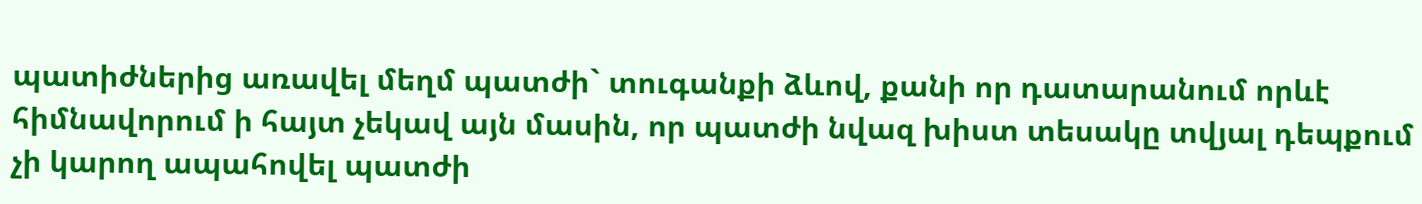պատիժներից առավել մեղմ պատժի` տուգանքի ձևով, քանի որ դատարանում որևէ հիմնավորում ի հայտ չեկավ այն մասին, որ պատժի նվազ խիստ տեսակը տվյալ դեպքում չի կարող ապահովել պատժի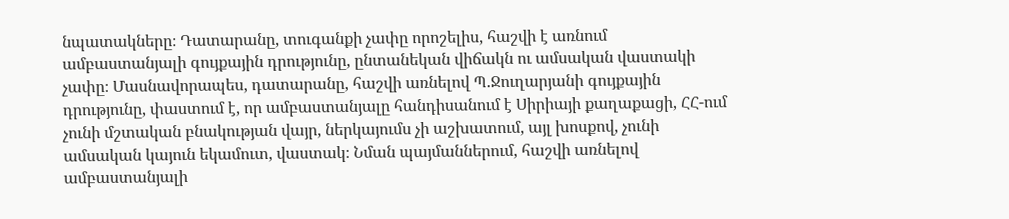նպատակները։ Դատարանը, տուգանքի չափը որոշելիս, հաշվի է առնում ամբաստանյալի գույքային դրությունը, ընտանեկան վիճակն ու ամսական վաստակի չափը։ Մասնավորապես, դատարանը, հաշվի առնելով Պ.Ջուղարյանի գույքային դրությունը, փաստում է, որ ամբաստանյալը հանդիսանում է Սիրիայի քաղաքացի, ՀՀ-ում չունի մշտական բնակության վայր, ներկայումս չի աշխատում, այլ խոսքով, չունի ամսական կայուն եկամուտ, վաստակ։ Նման պայմաններում, հաշվի առնելով ամբաստանյալի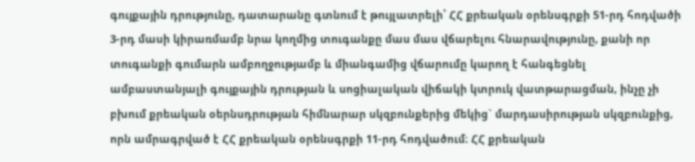գույքային դրությունը, դատարանը գտնում է թույլատրելի՝ ՀՀ քրեական օրենսգրքի 51-րդ հոդվածի 3-րդ մասի կիրառմամբ նրա կողմից տուգանքը մաս մաս վճարելու հնարավությունը, քանի որ տուգանքի գումարն ամբողջությամբ և միանգամից վճարումը կարող է հանգեցնել ամբաստանյալի գույքային դրության և սոցիալական վիճակի կտրուկ վատթարացման, ինչը չի բխում քրեական օերնսդրության հիմնարար սկզբունքերից մեկից` մարդասիրության սկզբունքից, որն ամրագրված է ՀՀ քրեական օրենսգրքի 11-րդ հոդվածում։ ՀՀ քրեական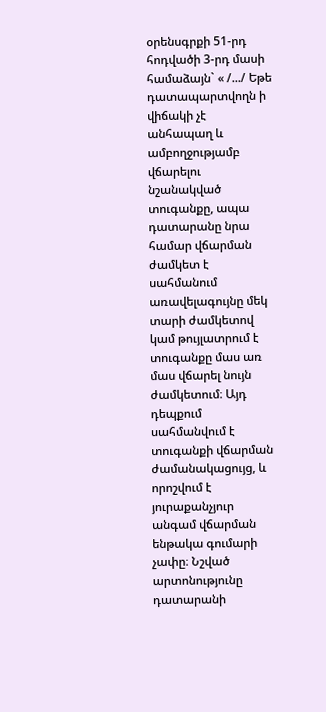օրենսգրքի 51-րդ հոդվածի 3-րդ մասի համաձայն` « /.../ Եթե դատապարտվողն ի վիճակի չէ անհապաղ և ամբողջությամբ վճարելու նշանակված տուգանքը, ապա դատարանը նրա համար վճարման ժամկետ է սահմանում առավելագույնը մեկ տարի ժամկետով կամ թույլատրում է տուգանքը մաս առ մաս վճարել նույն ժամկետում։ Այդ դեպքում սահմանվում է տուգանքի վճարման ժամանակացույց, և որոշվում է յուրաքանչյուր անգամ վճարման ենթակա գումարի չափը։ Նշված արտոնությունը դատարանի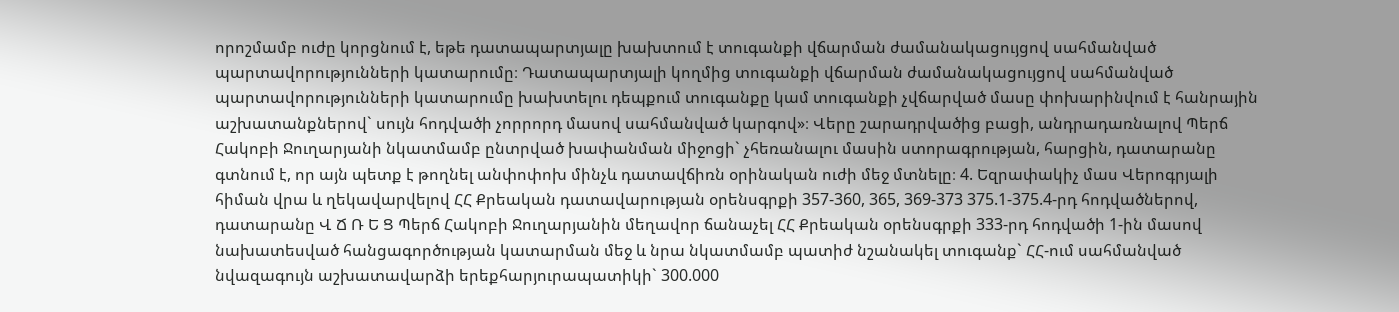որոշմամբ ուժը կորցնում է, եթե դատապարտյալը խախտում է տուգանքի վճարման ժամանակացույցով սահմանված պարտավորությունների կատարումը։ Դատապարտյալի կողմից տուգանքի վճարման ժամանակացույցով սահմանված պարտավորությունների կատարումը խախտելու դեպքում տուգանքը կամ տուգանքի չվճարված մասը փոխարինվում է հանրային աշխատանքներով` սույն հոդվածի չորրորդ մասով սահմանված կարգով»։ Վերը շարադրվածից բացի, անդրադառնալով Պերճ Հակոբի Ջուղարյանի նկատմամբ ընտրված խափանման միջոցի` չհեռանալու մասին ստորագրության, հարցին, դատարանը գտնում է, որ այն պետք է թողնել անփոփոխ մինչև դատավճիռն օրինական ուժի մեջ մտնելը։ 4. Եզրափակիչ մաս Վերոգրյալի հիման վրա և ղեկավարվելով ՀՀ Քրեական դատավարության օրենսգրքի 357-360, 365, 369-373 375.1-375.4-րդ հոդվածներով, դատարանը Վ Ճ Ռ Ե Ց Պերճ Հակոբի Ջուղարյանին մեղավոր ճանաչել ՀՀ Քրեական օրենսգրքի 333-րդ հոդվածի 1-ին մասով նախատեսված հանցագործության կատարման մեջ և նրա նկատմամբ պատիժ նշանակել տուգանք` ՀՀ-ում սահմանված նվազագույն աշխատավարձի երեքհարյուրապատիկի` 300.000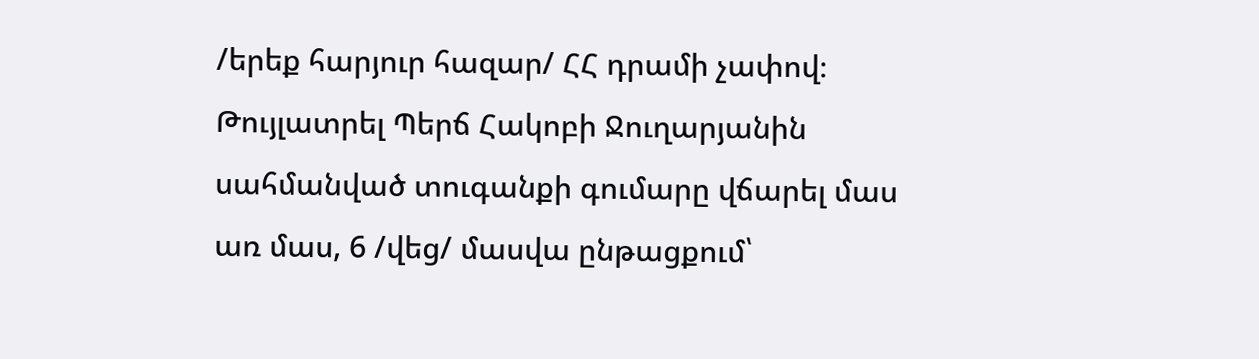/երեք հարյուր հազար/ ՀՀ դրամի չափով։ Թույլատրել Պերճ Հակոբի Ջուղարյանին սահմանված տուգանքի գումարը վճարել մաս առ մաս, 6 /վեց/ մասվա ընթացքում՝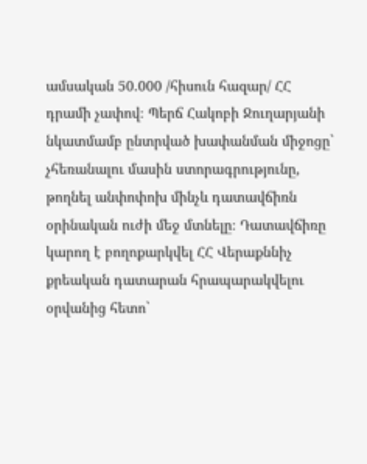ամսական 50.000 /հիսուն հազար/ ՀՀ դրամի չափով։ Պերճ Հակոբի Ջուղարյանի նկատմամբ ընտրված խափանման միջոցը` չհեռանալու մասին ստորագրությունը, թողնել անփոփոխ մինչև դատավճիռն օրինական ուժի մեջ մտնելը։ Դատավճիռը կարող է բողոքարկվել ՀՀ Վերաքննիչ քրեական դատարան հրապարակվելու օրվանից հետո`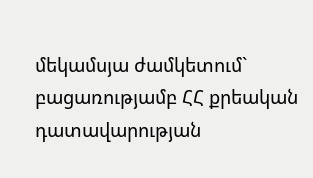մեկամսյա ժամկետում` բացառությամբ ՀՀ քրեական դատավարության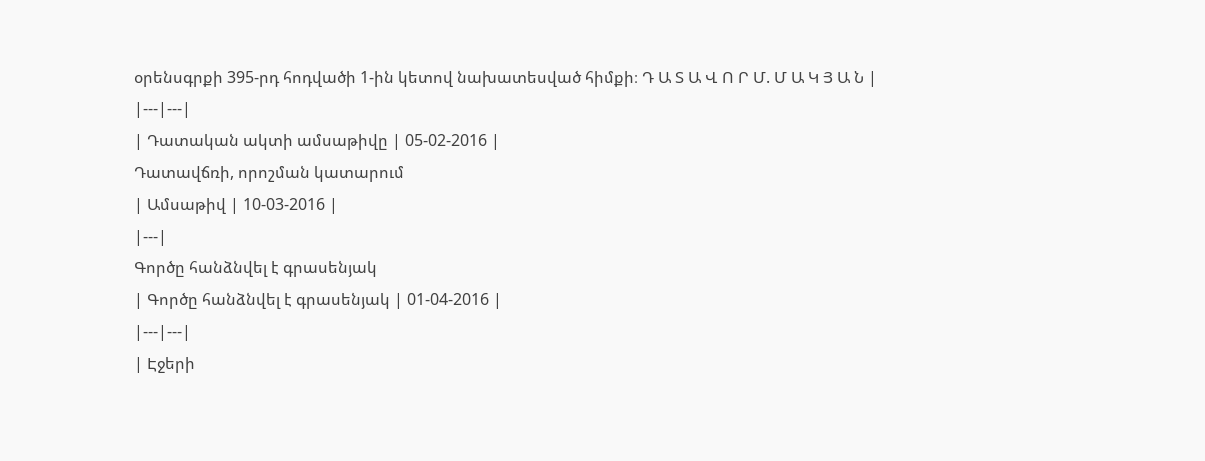օրենսգրքի 395-րդ հոդվածի 1-ին կետով նախատեսված հիմքի։ Դ Ա Տ Ա Վ Ո Ր Մ. Մ Ա Կ Յ Ա Ն |
|---|---|
| Դատական ակտի ամսաթիվը | 05-02-2016 |
Դատավճռի, որոշման կատարում
| Ամսաթիվ | 10-03-2016 |
|---|
Գործը հանձնվել է գրասենյակ
| Գործը հանձնվել է գրասենյակ | 01-04-2016 |
|---|---|
| Էջերի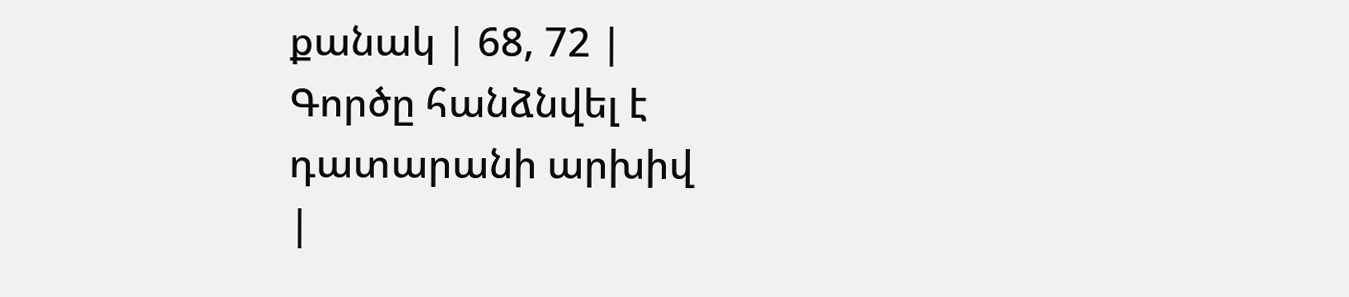քանակ | 68, 72 |
Գործը հանձնվել է դատարանի արխիվ
|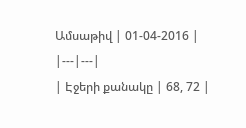Ամսաթիվ | 01-04-2016 |
|---|---|
| Էջերի քանակը | 68, 72 |